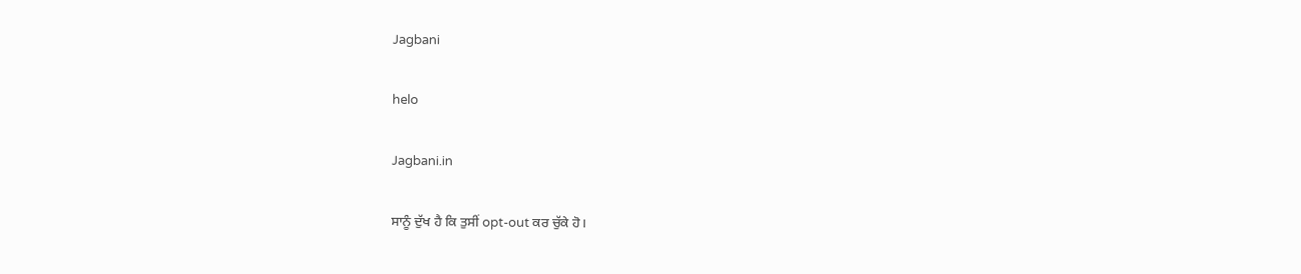Jagbani

helo

Jagbani.in

ਸਾਨੂੰ ਦੁੱਖ ਹੈ ਕਿ ਤੁਸੀਂ opt-out ਕਰ ਚੁੱਕੇ ਹੋ।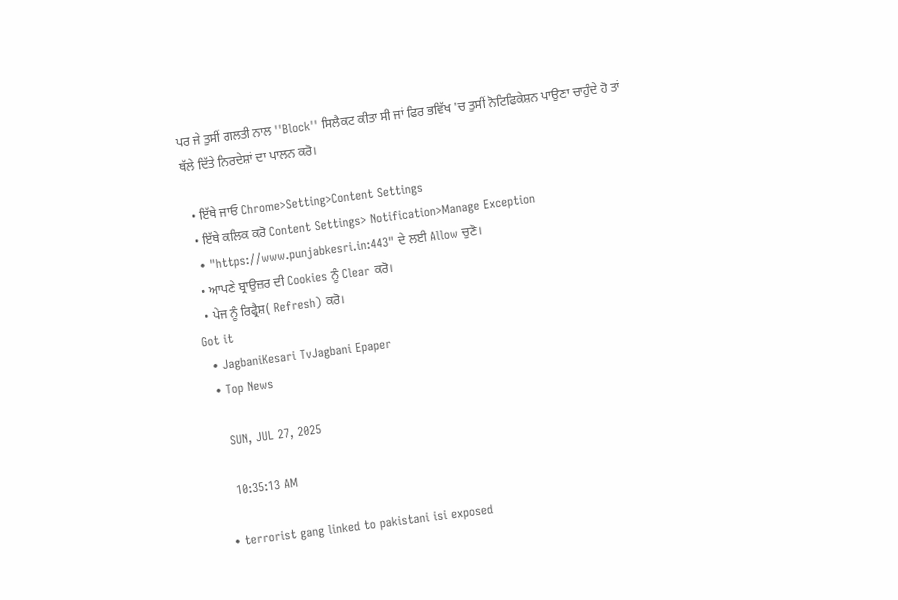ਪਰ ਜੇ ਤੁਸੀਂ ਗਲਤੀ ਨਾਲ ''Block'' ਸਿਲੈਕਟ ਕੀਤਾ ਸੀ ਜਾਂ ਫਿਰ ਭਵਿੱਖ 'ਚ ਤੁਸੀਂ ਨੋਟਿਫਿਕੇਸ਼ਨ ਪਾਉਣਾ ਚਾਹੁੰਦੇ ਹੋ ਤਾਂ ਥੱਲੇ ਦਿੱਤੇ ਨਿਰਦੇਸ਼ਾਂ ਦਾ ਪਾਲਨ ਕਰੋ।

  • ਇੱਥੇ ਜਾਓ Chrome>Setting>Content Settings
  • ਇੱਥੇ ਕਲਿਕ ਕਰੋ Content Settings> Notification>Manage Exception
  • "https://www.punjabkesri.in:443" ਦੇ ਲਈ Allow ਚੁਣੋ।
  • ਆਪਣੇ ਬ੍ਰਾਉਜ਼ਰ ਦੀ Cookies ਨੂੰ Clear ਕਰੋ।
  • ਪੇਜ ਨੂੰ ਰਿਫ੍ਰੈਸ਼( Refresh) ਕਰੋ।
Got it
  • JagbaniKesari TvJagbani Epaper
  • Top News

    SUN, JUL 27, 2025

    10:35:13 AM

  • terrorist gang linked to pakistani isi exposed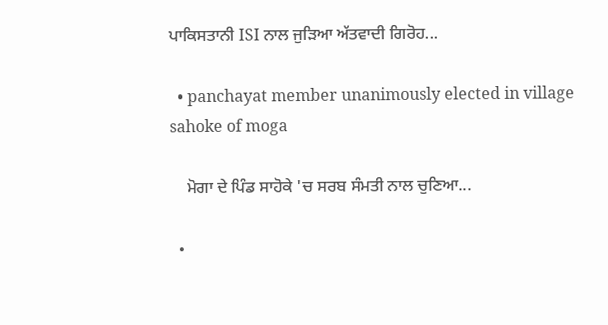ਪਾਕਿਸਤਾਨੀ ISI ਨਾਲ ਜੁੜਿਆ ਅੱਤਵਾਦੀ ਗਿਰੋਹ...

  • panchayat member unanimously elected in village sahoke of moga

    ਮੋਗਾ ਦੇ ਪਿੰਡ ਸਾਹੋਕੇ 'ਚ ਸਰਬ ਸੰਮਤੀ ਨਾਲ ਚੁਣਿਆ...

  •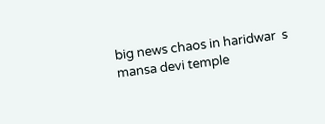big news chaos in haridwar  s mansa devi temple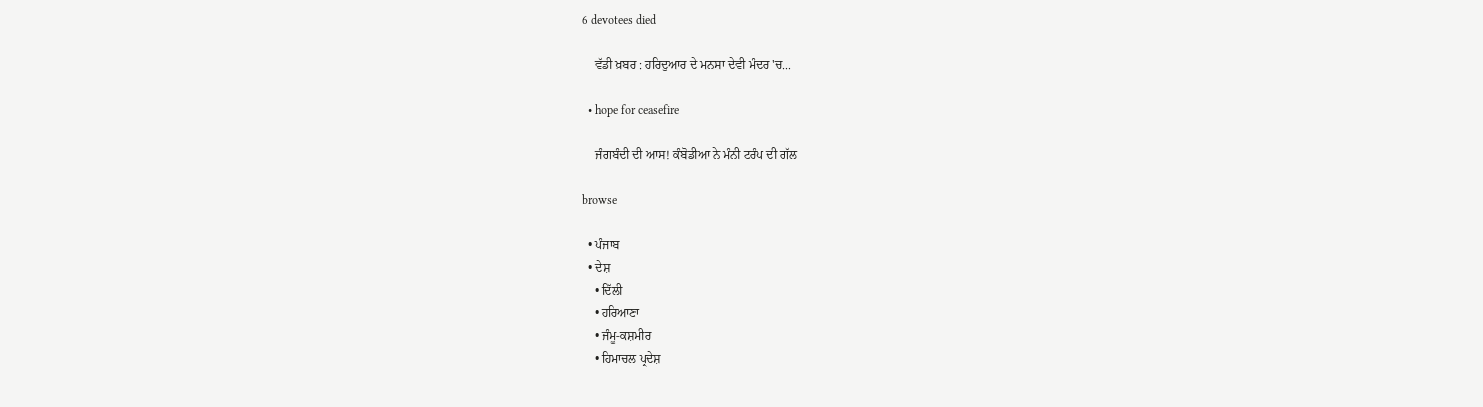6 devotees died

    ਵੱਡੀ ਖ਼ਬਰ : ਹਰਿਦੁਆਰ ਦੇ ਮਨਸਾ ਦੇਵੀ ਮੰਦਰ 'ਚ...

  • hope for ceasefire

    ਜੰਗਬੰਦੀ ਦੀ ਆਸ! ਕੰਬੋਡੀਆ ਨੇ ਮੰਨੀ ਟਰੰਪ ਦੀ ਗੱਲ

browse

  • ਪੰਜਾਬ
  • ਦੇਸ਼
    • ਦਿੱਲੀ
    • ਹਰਿਆਣਾ
    • ਜੰਮੂ-ਕਸ਼ਮੀਰ
    • ਹਿਮਾਚਲ ਪ੍ਰਦੇਸ਼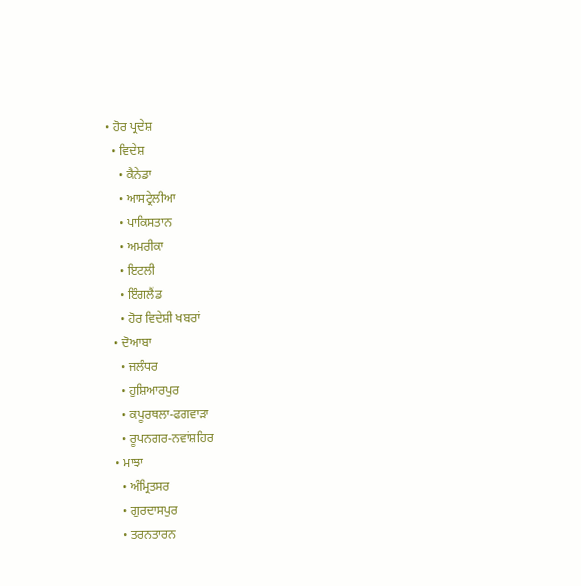• ਹੋਰ ਪ੍ਰਦੇਸ਼
  • ਵਿਦੇਸ਼
    • ਕੈਨੇਡਾ
    • ਆਸਟ੍ਰੇਲੀਆ
    • ਪਾਕਿਸਤਾਨ
    • ਅਮਰੀਕਾ
    • ਇਟਲੀ
    • ਇੰਗਲੈਂਡ
    • ਹੋਰ ਵਿਦੇਸ਼ੀ ਖਬਰਾਂ
  • ਦੋਆਬਾ
    • ਜਲੰਧਰ
    • ਹੁਸ਼ਿਆਰਪੁਰ
    • ਕਪੂਰਥਲਾ-ਫਗਵਾੜਾ
    • ਰੂਪਨਗਰ-ਨਵਾਂਸ਼ਹਿਰ
  • ਮਾਝਾ
    • ਅੰਮ੍ਰਿਤਸਰ
    • ਗੁਰਦਾਸਪੁਰ
    • ਤਰਨਤਾਰਨ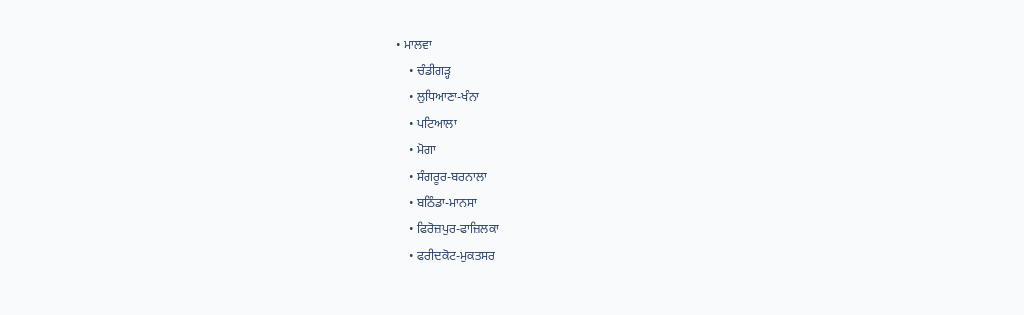• ਮਾਲਵਾ
    • ਚੰਡੀਗੜ੍ਹ
    • ਲੁਧਿਆਣਾ-ਖੰਨਾ
    • ਪਟਿਆਲਾ
    • ਮੋਗਾ
    • ਸੰਗਰੂਰ-ਬਰਨਾਲਾ
    • ਬਠਿੰਡਾ-ਮਾਨਸਾ
    • ਫਿਰੋਜ਼ਪੁਰ-ਫਾਜ਼ਿਲਕਾ
    • ਫਰੀਦਕੋਟ-ਮੁਕਤਸਰ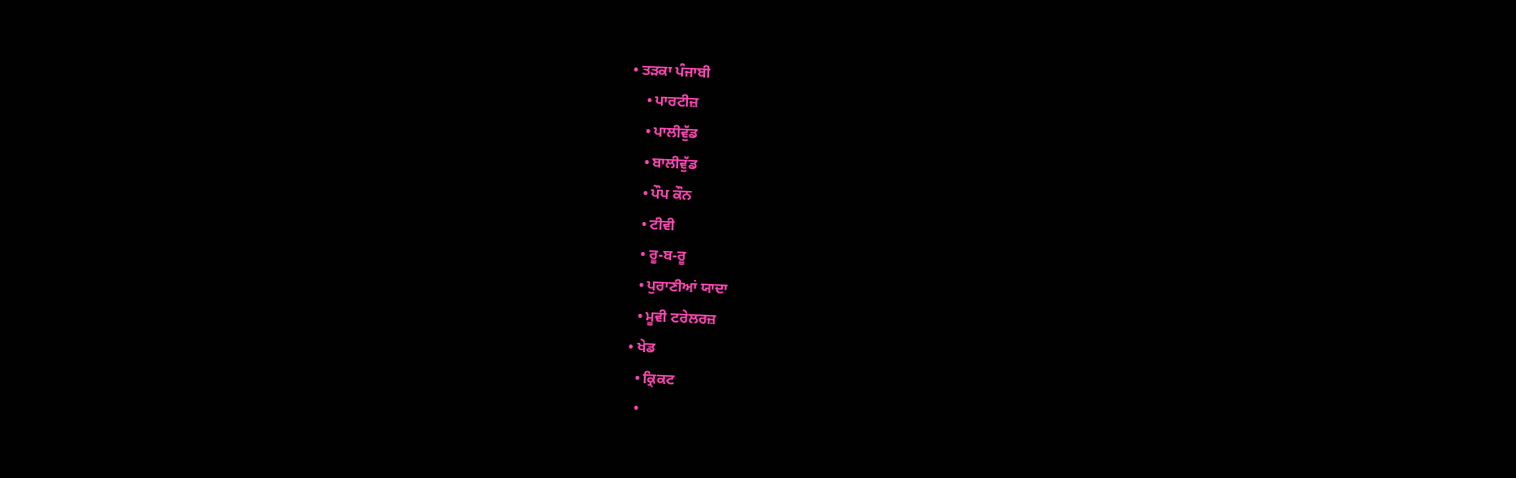• ਤੜਕਾ ਪੰਜਾਬੀ
    • ਪਾਰਟੀਜ਼
    • ਪਾਲੀਵੁੱਡ
    • ਬਾਲੀਵੁੱਡ
    • ਪੌਪ ਕੌਨ
    • ਟੀਵੀ
    • ਰੂ-ਬ-ਰੂ
    • ਪੁਰਾਣੀਆਂ ਯਾਦਾ
    • ਮੂਵੀ ਟਰੇਲਰਜ਼
  • ਖੇਡ
    • ਕ੍ਰਿਕਟ
    •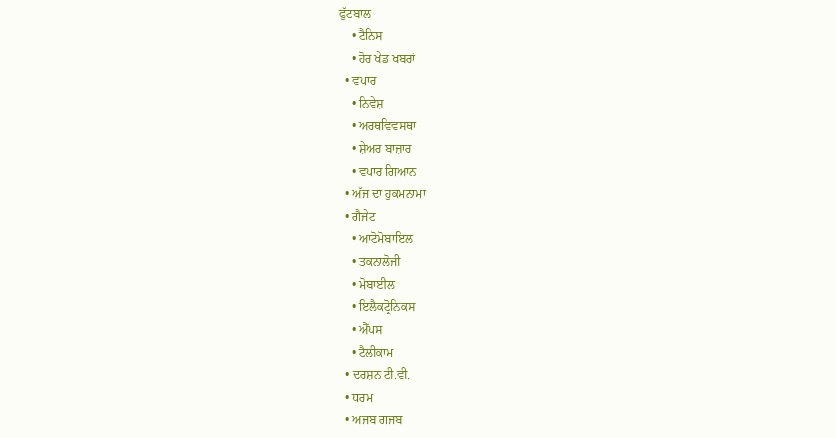ਫੁੱਟਬਾਲ
    • ਟੈਨਿਸ
    • ਹੋਰ ਖੇਡ ਖਬਰਾਂ
  • ਵਪਾਰ
    • ਨਿਵੇਸ਼
    • ਅਰਥਵਿਵਸਥਾ
    • ਸ਼ੇਅਰ ਬਾਜ਼ਾਰ
    • ਵਪਾਰ ਗਿਆਨ
  • ਅੱਜ ਦਾ ਹੁਕਮਨਾਮਾ
  • ਗੈਜੇਟ
    • ਆਟੋਮੋਬਾਇਲ
    • ਤਕਨਾਲੋਜੀ
    • ਮੋਬਾਈਲ
    • ਇਲੈਕਟ੍ਰੋਨਿਕਸ
    • ਐੱਪਸ
    • ਟੈਲੀਕਾਮ
  • ਦਰਸ਼ਨ ਟੀ.ਵੀ.
  • ਧਰਮ
  • ਅਜਬ ਗਜਬ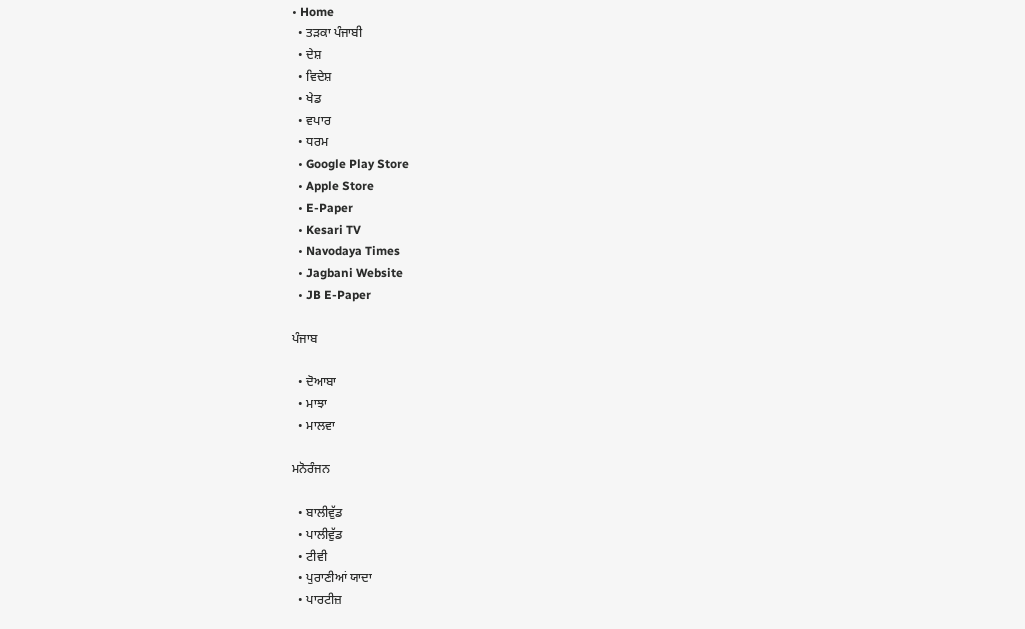• Home
  • ਤੜਕਾ ਪੰਜਾਬੀ
  • ਦੇਸ਼
  • ਵਿਦੇਸ਼
  • ਖੇਡ
  • ਵਪਾਰ
  • ਧਰਮ
  • Google Play Store
  • Apple Store
  • E-Paper
  • Kesari TV
  • Navodaya Times
  • Jagbani Website
  • JB E-Paper

ਪੰਜਾਬ

  • ਦੋਆਬਾ
  • ਮਾਝਾ
  • ਮਾਲਵਾ

ਮਨੋਰੰਜਨ

  • ਬਾਲੀਵੁੱਡ
  • ਪਾਲੀਵੁੱਡ
  • ਟੀਵੀ
  • ਪੁਰਾਣੀਆਂ ਯਾਦਾ
  • ਪਾਰਟੀਜ਼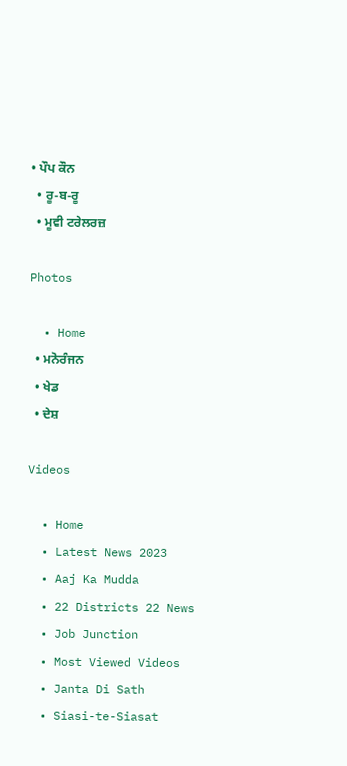• ਪੌਪ ਕੌਨ
  • ਰੂ-ਬ-ਰੂ
  • ਮੂਵੀ ਟਰੇਲਰਜ਼

Photos

  • Home
  • ਮਨੋਰੰਜਨ
  • ਖੇਡ
  • ਦੇਸ਼

Videos

  • Home
  • Latest News 2023
  • Aaj Ka Mudda
  • 22 Districts 22 News
  • Job Junction
  • Most Viewed Videos
  • Janta Di Sath
  • Siasi-te-Siasat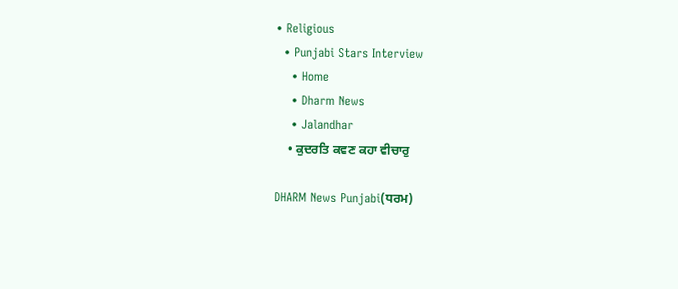• Religious
  • Punjabi Stars Interview
    • Home
    • Dharm News
    • Jalandhar
    • ਕੁਦਰਤਿ ਕਵਣ ਕਹਾ ਵੀਚਾਰੁ

DHARM News Punjabi(ਧਰਮ)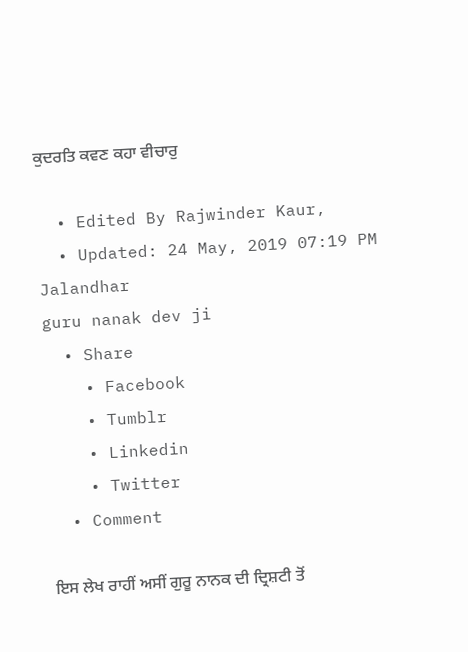ਕੁਦਰਤਿ ਕਵਣ ਕਹਾ ਵੀਚਾਰੁ

  • Edited By Rajwinder Kaur,
  • Updated: 24 May, 2019 07:19 PM
Jalandhar
guru nanak dev ji
  • Share
    • Facebook
    • Tumblr
    • Linkedin
    • Twitter
  • Comment

ਇਸ ਲੇਖ ਰਾਹੀਂ ਅਸੀਂ ਗੁਰੂ ਨਾਨਕ ਦੀ ਦ੍ਰਿਸ਼ਟੀ ਤੋਂ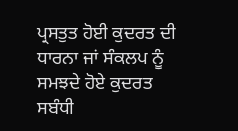ਪ੍ਰਸਤੁਤ ਹੋਈ ਕੁਦਰਤ ਦੀ ਧਾਰਨਾ ਜਾਂ ਸੰਕਲਪ ਨੂੰ ਸਮਝਦੇ ਹੋਏ ਕੁਦਰਤ ਸਬੰਧੀ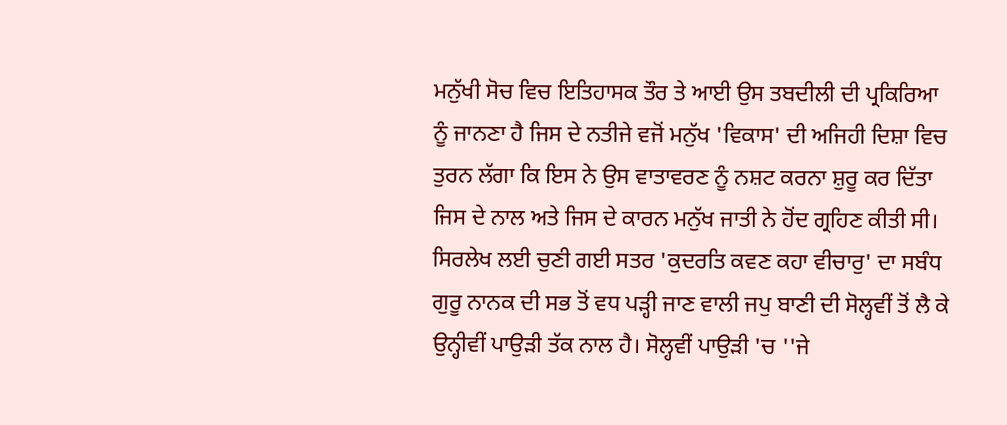ਮਨੁੱਖੀ ਸੋਚ ਵਿਚ ਇਤਿਹਾਸਕ ਤੌਰ ਤੇ ਆਈ ਉਸ ਤਬਦੀਲੀ ਦੀ ਪ੍ਰਕਿਰਿਆ ਨੂੰ ਜਾਨਣਾ ਹੈ ਜਿਸ ਦੇ ਨਤੀਜੇ ਵਜੋਂ ਮਨੁੱਖ 'ਵਿਕਾਸ' ਦੀ ਅਜਿਹੀ ਦਿਸ਼ਾ ਵਿਚ ਤੁਰਨ ਲੱਗਾ ਕਿ ਇਸ ਨੇ ਉਸ ਵਾਤਾਵਰਣ ਨੂੰ ਨਸ਼ਟ ਕਰਨਾ ਸ਼ੁਰੂ ਕਰ ਦਿੱਤਾ ਜਿਸ ਦੇ ਨਾਲ ਅਤੇ ਜਿਸ ਦੇ ਕਾਰਨ ਮਨੁੱਖ ਜਾਤੀ ਨੇ ਹੋਂਦ ਗ੍ਰਹਿਣ ਕੀਤੀ ਸੀ। ਸਿਰਲੇਖ ਲਈ ਚੁਣੀ ਗਈ ਸਤਰ 'ਕੁਦਰਤਿ ਕਵਣ ਕਹਾ ਵੀਚਾਰੁ' ਦਾ ਸਬੰਧ ਗੁਰੂ ਨਾਨਕ ਦੀ ਸਭ ਤੋਂ ਵਧ ਪੜ੍ਹੀ ਜਾਣ ਵਾਲੀ ਜਪੁ ਬਾਣੀ ਦੀ ਸੋਲ੍ਹਵੀਂ ਤੋਂ ਲੈ ਕੇ ਉਨ੍ਹੀਵੀਂ ਪਾਉੜੀ ਤੱਕ ਨਾਲ ਹੈ। ਸੋਲ੍ਹਵੀਂ ਪਾਉੜੀ 'ਚ ''ਜੇ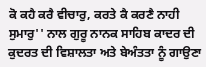ਕੋ ਕਹੈ ਕਰੈ ਵੀਚਾਰੁ, ਕਰਤੇ ਕੈ ਕਰਣੈ ਨਾਹੀ ਸੁਮਾਰੁ'' ਨਾਲ ਗੁਰੂ ਨਾਨਕ ਸਾਹਿਬ ਕਾਦਰ ਦੀ ਕੁਦਰਤ ਦੀ ਵਿਸ਼ਾਲਤਾ ਅਤੇ ਬੇਅੰਤਤਾ ਨੂੰ ਗਾਉਣਾ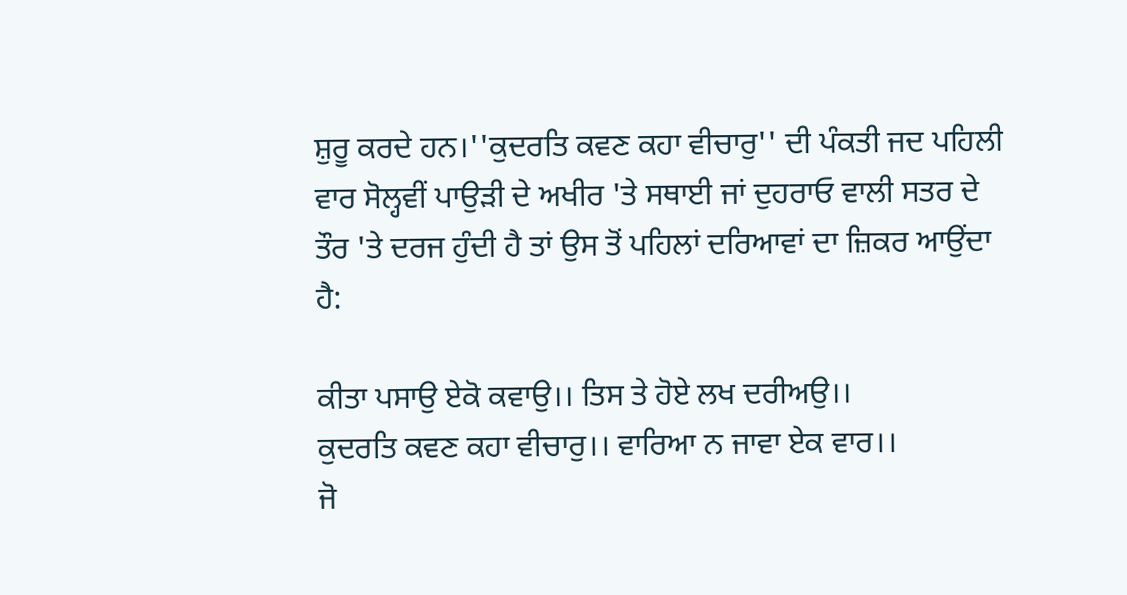ਸ਼ੁਰੂ ਕਰਦੇ ਹਨ।''ਕੁਦਰਤਿ ਕਵਣ ਕਹਾ ਵੀਚਾਰੁ'' ਦੀ ਪੰਕਤੀ ਜਦ ਪਹਿਲੀ ਵਾਰ ਸੋਲ੍ਹਵੀਂ ਪਾਉੜੀ ਦੇ ਅਖੀਰ 'ਤੇ ਸਥਾਈ ਜਾਂ ਦੁਹਰਾਓ ਵਾਲੀ ਸਤਰ ਦੇ ਤੌਰ 'ਤੇ ਦਰਜ ਹੁੰਦੀ ਹੈ ਤਾਂ ਉਸ ਤੋਂ ਪਹਿਲਾਂ ਦਰਿਆਵਾਂ ਦਾ ਜ਼ਿਕਰ ਆਉਂਦਾ ਹੈ:

ਕੀਤਾ ਪਸਾਉ ਏਕੋ ਕਵਾਉ।। ਤਿਸ ਤੇ ਹੋਏ ਲਖ ਦਰੀਅਉ।।
ਕੁਦਰਤਿ ਕਵਣ ਕਹਾ ਵੀਚਾਰੁ।। ਵਾਰਿਆ ਨ ਜਾਵਾ ਏਕ ਵਾਰ।।
ਜੋ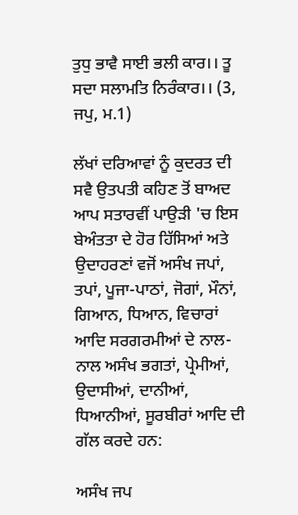ਤੁਧੁ ਭਾਵੈ ਸਾਈ ਭਲੀ ਕਾਰ।। ਤੂ ਸਦਾ ਸਲਾਮਤਿ ਨਿਰੰਕਾਰ।। (3, ਜਪੁ, ਮ.1)

ਲੱਖਾਂ ਦਰਿਆਵਾਂ ਨੂੰ ਕੁਦਰਤ ਦੀ ਸਵੈ ਉਤਪਤੀ ਕਹਿਣ ਤੋਂ ਬਾਅਦ ਆਪ ਸਤਾਰਵੀਂ ਪਾਉੜੀ 'ਚ ਇਸ ਬੇਅੰਤਤਾ ਦੇ ਹੋਰ ਹਿੱਸਿਆਂ ਅਤੇ ਉਦਾਹਰਣਾਂ ਵਜੋਂ ਅਸੰਖ ਜਪਾਂ, ਤਪਾਂ, ਪੂਜਾ-ਪਾਠਾਂ, ਜੋਗਾਂ, ਮੌਨਾਂ, ਗਿਆਨ, ਧਿਆਨ, ਵਿਚਾਰਾਂ ਆਦਿ ਸਰਗਰਮੀਆਂ ਦੇ ਨਾਲ-ਨਾਲ ਅਸੰਖ ਭਗਤਾਂ, ਪ੍ਰੇਮੀਆਂ, ਉਦਾਸੀਆਂ, ਦਾਨੀਆਂ, ਧਿਆਨੀਆਂ, ਸੂਰਬੀਰਾਂ ਆਦਿ ਦੀ ਗੱਲ ਕਰਦੇ ਹਨ:

ਅਸੰਖ ਜਪ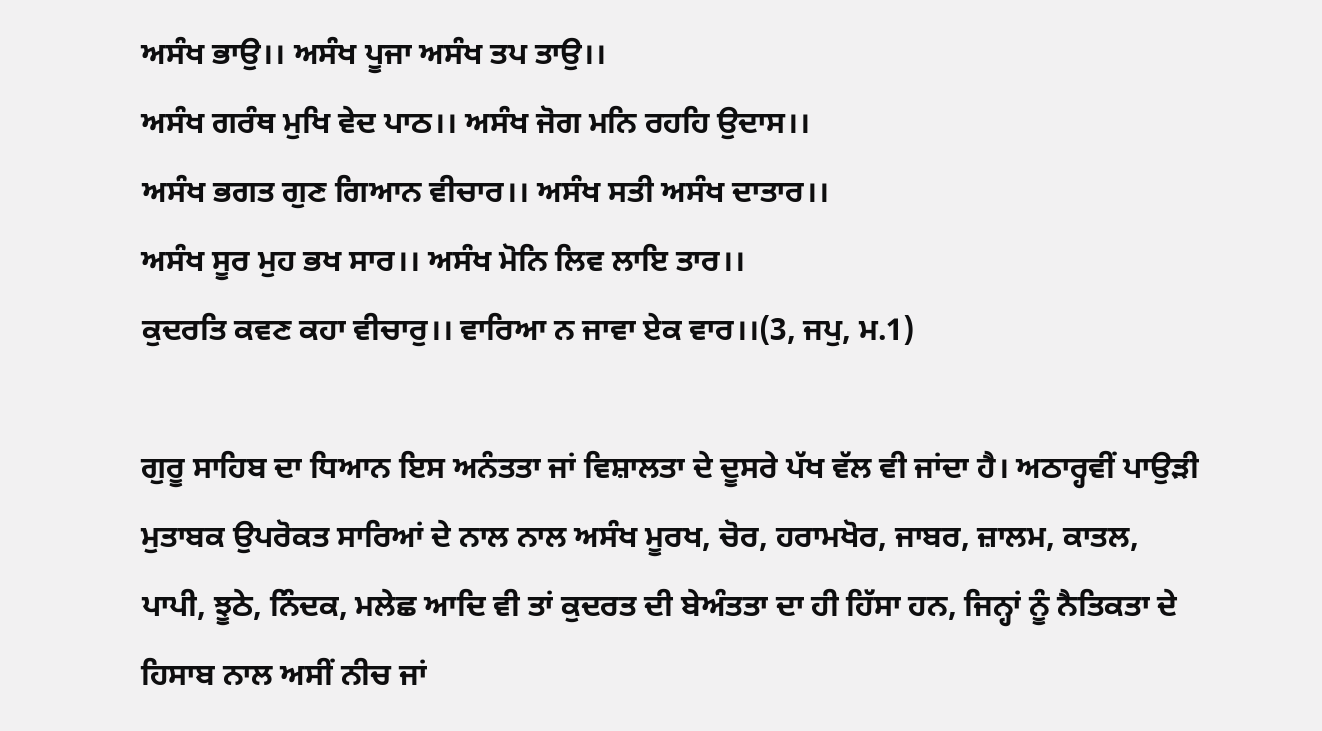ਅਸੰਖ ਭਾਉ।। ਅਸੰਖ ਪੂਜਾ ਅਸੰਖ ਤਪ ਤਾਉ।।
ਅਸੰਖ ਗਰੰਥ ਮੁਖਿ ਵੇਦ ਪਾਠ।। ਅਸੰਖ ਜੋਗ ਮਨਿ ਰਹਹਿ ਉਦਾਸ।।
ਅਸੰਖ ਭਗਤ ਗੁਣ ਗਿਆਨ ਵੀਚਾਰ।। ਅਸੰਖ ਸਤੀ ਅਸੰਖ ਦਾਤਾਰ।।
ਅਸੰਖ ਸੂਰ ਮੁਹ ਭਖ ਸਾਰ।। ਅਸੰਖ ਮੋਨਿ ਲਿਵ ਲਾਇ ਤਾਰ।।
ਕੁਦਰਤਿ ਕਵਣ ਕਹਾ ਵੀਚਾਰੁ।। ਵਾਰਿਆ ਨ ਜਾਵਾ ਏਕ ਵਾਰ।।(3, ਜਪੁ, ਮ.1)

ਗੁਰੂ ਸਾਹਿਬ ਦਾ ਧਿਆਨ ਇਸ ਅਨੰਤਤਾ ਜਾਂ ਵਿਸ਼ਾਲਤਾ ਦੇ ਦੂਸਰੇ ਪੱਖ ਵੱਲ ਵੀ ਜਾਂਦਾ ਹੈ। ਅਠਾਰ੍ਹਵੀਂ ਪਾਉੜੀ ਮੁਤਾਬਕ ਉਪਰੋਕਤ ਸਾਰਿਆਂ ਦੇ ਨਾਲ ਨਾਲ ਅਸੰਖ ਮੂਰਖ, ਚੋਰ, ਹਰਾਮਖੋਰ, ਜਾਬਰ, ਜ਼ਾਲਮ, ਕਾਤਲ, ਪਾਪੀ, ਝੂਠੇ, ਨਿੰਦਕ, ਮਲੇਛ ਆਦਿ ਵੀ ਤਾਂ ਕੁਦਰਤ ਦੀ ਬੇਅੰਤਤਾ ਦਾ ਹੀ ਹਿੱਸਾ ਹਨ, ਜਿਨ੍ਹਾਂ ਨੂੰ ਨੈਤਿਕਤਾ ਦੇ ਹਿਸਾਬ ਨਾਲ ਅਸੀਂ ਨੀਚ ਜਾਂ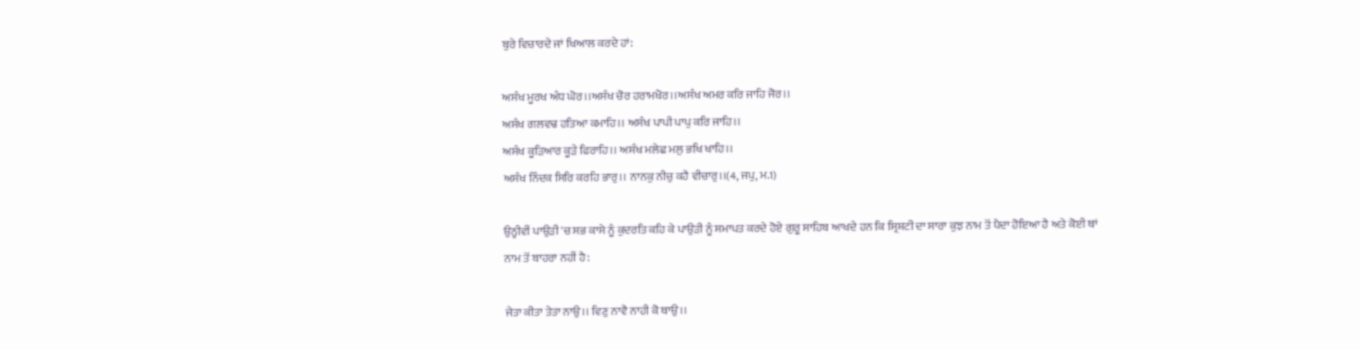ਬੁਰੇ ਵਿਚਾਰਦੇ ਜਾਂ ਖਿਆਲ ਕਰਦੇ ਹਾਂ:

ਅਸੰਖ ਮੂਰਖ ਅੰਧ ਘੋਰ।।ਅਸੰਖ ਚੋਰ ਹਰਾਮਖੋਰ।।ਅਸੰਖ ਅਮਰ ਕਰਿ ਜਾਹਿ ਜੋਰ।।
ਅਸੰਖ ਗਲਵਢ ਹਤਿਆ ਕਮਾਹਿ।। ਅਸੰਖ ਪਾਪੀ ਪਾਪੁ ਕਰਿ ਜਾਹਿ।।
ਅਸੰਖ ਕੂੜਿਆਰ ਕੂੜੇ ਫਿਰਾਹਿ।। ਅਸੰਖ ਮਲੇਛ ਮਲੁ ਭਖਿ ਖਾਹਿ।।
ਅਸੰਖ ਨਿੰਦਕ ਸਿਰਿ ਕਰਹਿ ਭਾਰੁ।। ਨਾਨਕੁ ਨੀਚੁ ਕਹੈ ਵੀਚਾਰੁ।।(4, ਜਪੁ, ਮ.1)

ਉਨ੍ਹੀਵੀਂ ਪਾਉੜੀ 'ਚ ਸਭ ਕਾਸੇ ਨੂੰ ਕੁਦਰਤਿ ਕਹਿ ਕੇ ਪਾਉੜੀ ਨੂੰ ਸਮਾਪਤ ਕਰਦੇ ਹੋਏ ਗੁਰੂ ਸਾਹਿਬ ਆਖਦੇ ਹਨ ਕਿ ਸ੍ਰਿਸ਼ਟੀ ਦਾ ਸਾਰਾ ਕੁਝ ਨਾਮ ਤੋਂ ਪੈਦਾ ਹੋਇਆ ਹੈ ਅਤੇ ਕੋਈ ਥਾਂ ਨਾਮ ਤੋਂ ਬਾਹਰਾ ਨਹੀਂ ਹੈ:

ਜੇਤਾ ਕੀਤਾ ਤੇਤਾ ਨਾਉ।। ਵਿਣੁ ਨਾਵੈ ਨਾਹੀ ਕੋ ਥਾਉ।।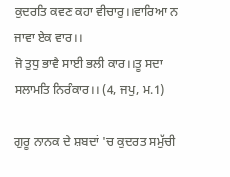ਕੁਦਰਤਿ ਕਵਣ ਕਹਾ ਵੀਚਾਰੁ।।ਵਾਰਿਆ ਨ ਜਾਵਾ ਏਕ ਵਾਰ।।
ਜੋ ਤੁਧੁ ਭਾਵੈ ਸਾਈ ਭਲੀ ਕਾਰ।।ਤੂ ਸਦਾ ਸਲਾਮਤਿ ਨਿਰੰਕਾਰ।। (4, ਜਪੁ, ਮ.1)

ਗੁਰੂ ਨਾਨਕ ਦੇ ਸ਼ਬਦਾਂ 'ਚ ਕੁਦਰਤ ਸਮੁੱਚੀ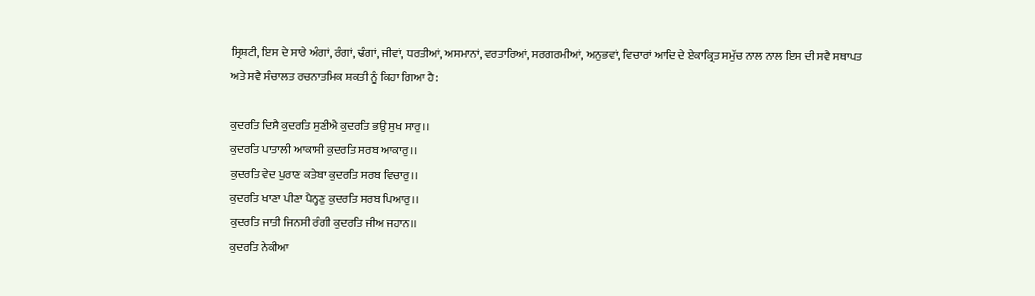ਸ੍ਰਿਸ਼ਟੀ, ਇਸ ਦੇ ਸਾਰੇ ਅੰਗਾਂ, ਰੰਗਾਂ, ਢੰਗਾਂ, ਜੀਵਾਂ, ਧਰਤੀਆਂ, ਅਸਮਾਨਾਂ, ਵਰਤਾਰਿਆਂ, ਸਰਗਰਮੀਆਂ, ਅਨੁਭਵਾਂ, ਵਿਚਾਰਾਂ ਆਦਿ ਦੇ ਏਕਾਕ੍ਰਿਤ ਸਮੁੱਚ ਨਾਲ ਨਾਲ ਇਸ ਦੀ ਸਵੈ ਸਥਾਪਤ ਅਤੇ ਸਵੈ ਸੰਚਾਲਤ ਰਚਨਾਤਮਿਕ ਸ਼ਕਤੀ ਨੂੰ ਕਿਹਾ ਗਿਆ ਹੈ:

ਕੁਦਰਤਿ ਦਿਸੈ ਕੁਦਰਤਿ ਸੁਣੀਐ ਕੁਦਰਤਿ ਭਉ ਸੁਖ ਸਾਰੁ।।
ਕੁਦਰਤਿ ਪਾਤਾਲੀ ਆਕਾਸੀ ਕੁਦਰਤਿ ਸਰਬ ਆਕਾਰੁ।।
ਕੁਦਰਤਿ ਵੇਦ ਪੁਰਾਣ ਕਤੇਬਾ ਕੁਦਰਤਿ ਸਰਬ ਵਿਚਾਰੁ।।
ਕੁਦਰਤਿ ਖਾਣਾ ਪੀਣਾ ਪੈਨ੍ਹਣੁ ਕੁਦਰਤਿ ਸਰਬ ਪਿਆਰੁ।।
ਕੁਦਰਤਿ ਜਾਤੀ ਜਿਨਸੀ ਰੰਗੀ ਕੁਦਰਤਿ ਜੀਅ ਜਹਾਨ।।
ਕੁਦਰਤਿ ਨੇਕੀਆ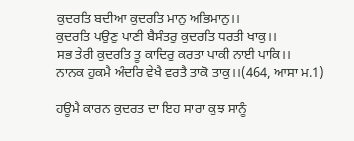ਕੁਦਰਤਿ ਬਦੀਆ ਕੁਦਰਤਿ ਮਾਨੁ ਅਭਿਮਾਨੁ।।
ਕੁਦਰਤਿ ਪਉਣੁ ਪਾਣੀ ਬੈਸੰਤਰੁ ਕੁਦਰਤਿ ਧਰਤੀ ਖਾਕੁ।।
ਸਭ ਤੇਰੀ ਕੁਦਰਤਿ ਤੂ ਕਾਦਿਰੁ ਕਰਤਾ ਪਾਕੀ ਨਾਈ ਪਾਕਿ।।
ਨਾਨਕ ਹੁਕਮੈ ਅੰਦਰਿ ਵੇਖੈ ਵਰਤੈ ਤਾਕੋ ਤਾਕੁ।।(464, ਆਸਾ ਮ.1)

ਹਊਮੈ ਕਾਰਨ ਕੁਦਰਤ ਦਾ ਇਹ ਸਾਰਾ ਕੁਝ ਸਾਨੂੰ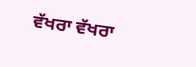ਵੱਖਰਾ ਵੱਖਰਾ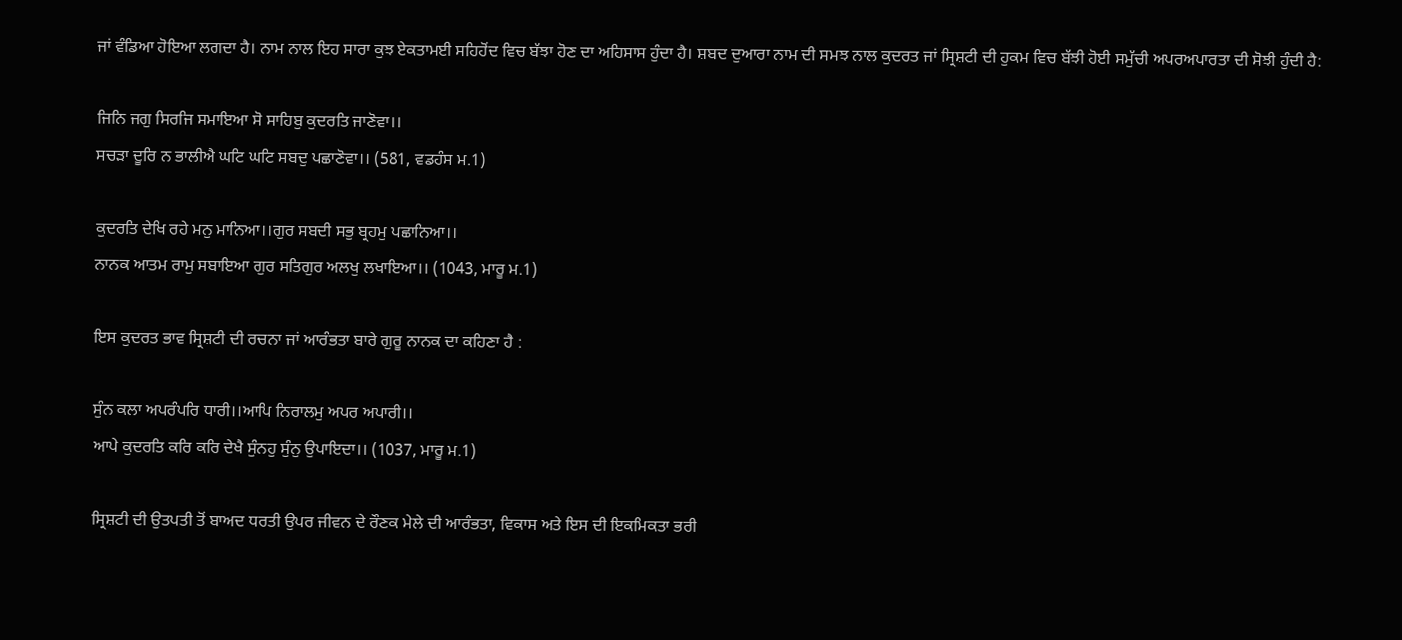ਜਾਂ ਵੰਡਿਆ ਹੋਇਆ ਲਗਦਾ ਹੈ। ਨਾਮ ਨਾਲ ਇਹ ਸਾਰਾ ਕੁਝ ਏਕਤਾਮਈ ਸਹਿਹੋਂਦ ਵਿਚ ਬੱਝਾ ਹੋਣ ਦਾ ਅਹਿਸਾਸ ਹੁੰਦਾ ਹੈ। ਸ਼ਬਦ ਦੁਆਰਾ ਨਾਮ ਦੀ ਸਮਝ ਨਾਲ ਕੁਦਰਤ ਜਾਂ ਸ੍ਰਿਸ਼ਟੀ ਦੀ ਹੁਕਮ ਵਿਚ ਬੱਝੀ ਹੋਈ ਸਮੁੱਚੀ ਅਪਰਅਪਾਰਤਾ ਦੀ ਸੋਝੀ ਹੁੰਦੀ ਹੈ:

ਜਿਨਿ ਜਗੁ ਸਿਰਜਿ ਸਮਾਇਆ ਸੋ ਸਾਹਿਬੁ ਕੁਦਰਤਿ ਜਾਣੋਵਾ।।
ਸਚੜਾ ਦੂਰਿ ਨ ਭਾਲੀਐ ਘਟਿ ਘਟਿ ਸਬਦੁ ਪਛਾਣੋਵਾ।। (581, ਵਡਹੰਸ ਮ.1)

ਕੁਦਰਤਿ ਦੇਖਿ ਰਹੇ ਮਨੁ ਮਾਨਿਆ।।ਗੁਰ ਸਬਦੀ ਸਭੁ ਬ੍ਰਹਮੁ ਪਛਾਨਿਆ।।
ਨਾਨਕ ਆਤਮ ਰਾਮੁ ਸਬਾਇਆ ਗੁਰ ਸਤਿਗੁਰ ਅਲਖੁ ਲਖਾਇਆ।। (1043, ਮਾਰੂ ਮ.1)

ਇਸ ਕੁਦਰਤ ਭਾਵ ਸ੍ਰਿਸ਼ਟੀ ਦੀ ਰਚਨਾ ਜਾਂ ਆਰੰਭਤਾ ਬਾਰੇ ਗੁਰੂ ਨਾਨਕ ਦਾ ਕਹਿਣਾ ਹੈ :

ਸੁੰਨ ਕਲਾ ਅਪਰੰਪਰਿ ਧਾਰੀ।।ਆਪਿ ਨਿਰਾਲਮੁ ਅਪਰ ਅਪਾਰੀ।।
ਆਪੇ ਕੁਦਰਤਿ ਕਰਿ ਕਰਿ ਦੇਖੈ ਸੁੰਨਹੁ ਸੁੰਨੁ ਉਪਾਇਦਾ।। (1037, ਮਾਰੂ ਮ.1)

ਸ੍ਰਿਸ਼ਟੀ ਦੀ ਉਤਪਤੀ ਤੋਂ ਬਾਅਦ ਧਰਤੀ ਉਪਰ ਜੀਵਨ ਦੇ ਰੌਣਕ ਮੇਲੇ ਦੀ ਆਰੰਭਤਾ, ਵਿਕਾਸ ਅਤੇ ਇਸ ਦੀ ਇਕਮਿਕਤਾ ਭਰੀ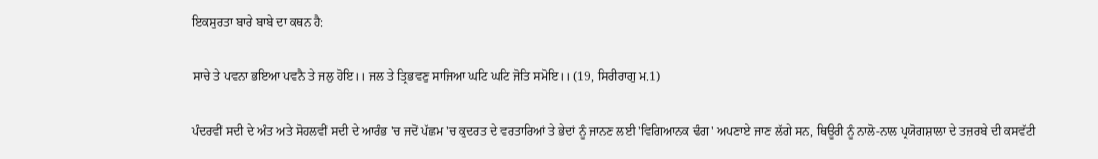ਇਕਸੁਰਤਾ ਬਾਰੇ ਬਾਬੇ ਦਾ ਕਥਨ ਹੈ:

ਸਾਚੇ ਤੇ ਪਵਨਾ ਭਇਆ ਪਵਨੈ ਤੇ ਜਲੁ ਹੋਇ।। ਜਲ ਤੇ ਤ੍ਰਿਭਵਣੁ ਸਾਜਿਆ ਘਟਿ ਘਟਿ ਜੋਤਿ ਸਮੋਇ।। (19, ਸਿਰੀਰਾਗੁ ਮ.1)

ਪੰਦਰਵੀਂ ਸਦੀ ਦੇ ਅੰਤ ਅਤੇ ਸੋਹਲਵੀਂ ਸਦੀ ਦੇ ਆਰੰਭ 'ਚ ਜਦੋਂ ਪੱਛਮ 'ਚ ਕੁਦਰਤ ਦੇ ਵਰਤਾਰਿਆਂ ਤੇ ਭੇਦਾਂ ਨੂੰ ਜਾਨਣ ਲਈ 'ਵਿਗਿਆਨਕ ਢੰਗ' ਅਪਣਾਏ ਜਾਣ ਲੱਗੇ ਸਨ, ਥਿਊਰੀ ਨੂੰ ਨਾਲੋ-ਨਾਲ ਪ੍ਰਯੋਗਸ਼ਾਲਾ ਦੇ ਤਜ਼ਰਬੇ ਦੀ ਕਸਵੱਟੀ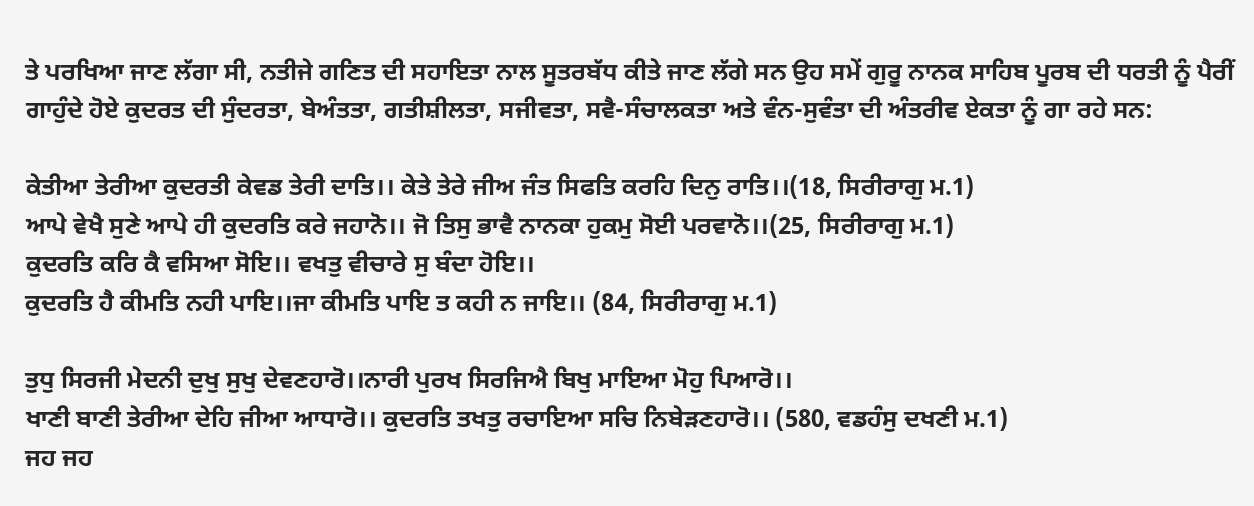ਤੇ ਪਰਖਿਆ ਜਾਣ ਲੱਗਾ ਸੀ, ਨਤੀਜੇ ਗਣਿਤ ਦੀ ਸਹਾਇਤਾ ਨਾਲ ਸੂਤਰਬੱਧ ਕੀਤੇ ਜਾਣ ਲੱਗੇ ਸਨ ਉਹ ਸਮੇਂ ਗੁਰੂ ਨਾਨਕ ਸਾਹਿਬ ਪੂਰਬ ਦੀ ਧਰਤੀ ਨੂੰ ਪੈਰੀਂ ਗਾਹੁੰਦੇ ਹੋਏ ਕੁਦਰਤ ਦੀ ਸੁੰਦਰਤਾ, ਬੇਅੰਤਤਾ, ਗਤੀਸ਼ੀਲਤਾ, ਸਜੀਵਤਾ, ਸਵੈ-ਸੰਚਾਲਕਤਾ ਅਤੇ ਵੰਨ-ਸੁਵੰਤਾ ਦੀ ਅੰਤਰੀਵ ਏਕਤਾ ਨੂੰ ਗਾ ਰਹੇ ਸਨ:

ਕੇਤੀਆ ਤੇਰੀਆ ਕੁਦਰਤੀ ਕੇਵਡ ਤੇਰੀ ਦਾਤਿ।। ਕੇਤੇ ਤੇਰੇ ਜੀਅ ਜੰਤ ਸਿਫਤਿ ਕਰਹਿ ਦਿਨੁ ਰਾਤਿ।।(18, ਸਿਰੀਰਾਗੁ ਮ.1)
ਆਪੇ ਵੇਖੈ ਸੁਣੇ ਆਪੇ ਹੀ ਕੁਦਰਤਿ ਕਰੇ ਜਹਾਨੋ।। ਜੋ ਤਿਸੁ ਭਾਵੈ ਨਾਨਕਾ ਹੁਕਮੁ ਸੋਈ ਪਰਵਾਨੋ।।(25, ਸਿਰੀਰਾਗੁ ਮ.1)
ਕੁਦਰਤਿ ਕਰਿ ਕੈ ਵਸਿਆ ਸੋਇ।। ਵਖਤੁ ਵੀਚਾਰੇ ਸੁ ਬੰਦਾ ਹੋਇ।।
ਕੁਦਰਤਿ ਹੈ ਕੀਮਤਿ ਨਹੀ ਪਾਇ।।ਜਾ ਕੀਮਤਿ ਪਾਇ ਤ ਕਹੀ ਨ ਜਾਇ।। (84, ਸਿਰੀਰਾਗੁ ਮ.1)

ਤੁਧੁ ਸਿਰਜੀ ਮੇਦਨੀ ਦੁਖੁ ਸੁਖੁ ਦੇਵਣਹਾਰੋ।।ਨਾਰੀ ਪੁਰਖ ਸਿਰਜਿਐ ਬਿਖੁ ਮਾਇਆ ਮੋਹੁ ਪਿਆਰੋ।।
ਖਾਣੀ ਬਾਣੀ ਤੇਰੀਆ ਦੇਹਿ ਜੀਆ ਆਧਾਰੋ।। ਕੁਦਰਤਿ ਤਖਤੁ ਰਚਾਇਆ ਸਚਿ ਨਿਬੇੜਣਹਾਰੋ।। (580, ਵਡਹੰਸੁ ਦਖਣੀ ਮ.1)
ਜਹ ਜਹ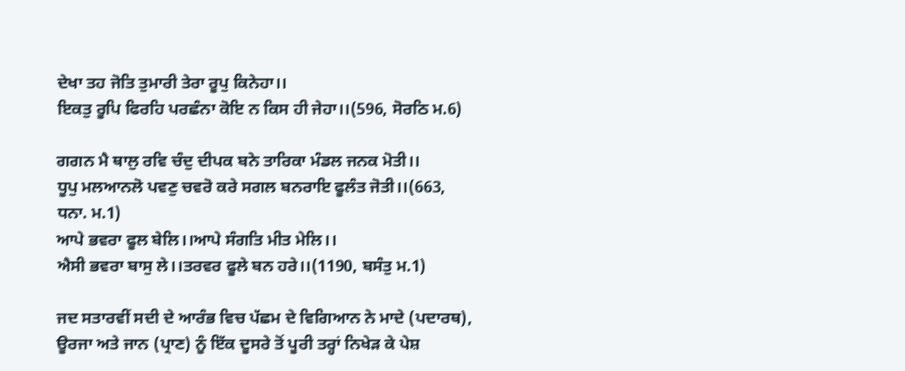ਦੇਖਾ ਤਹ ਜੋਤਿ ਤੁਮਾਰੀ ਤੇਰਾ ਰੂਪੁ ਕਿਨੇਹਾ।।
ਇਕਤੁ ਰੂਪਿ ਫਿਰਹਿ ਪਰਛੰਨਾ ਕੋਇ ਨ ਕਿਸ ਹੀ ਜੇਹਾ।।(596, ਸੋਰਠਿ ਮ.6)

ਗਗਨ ਮੈ ਥਾਲੁ ਰਵਿ ਚੰਦੁ ਦੀਪਕ ਬਨੇ ਤਾਰਿਕਾ ਮੰਡਲ ਜਨਕ ਮੋਤੀ।।
ਧੂਪੁ ਮਲਆਨਲੋ ਪਵਣੁ ਚਵਰੋ ਕਰੇ ਸਗਲ ਬਨਰਾਇ ਫੂਲੰਤ ਜੋਤੀ।।(663, ਧਨਾ. ਮ.1)
ਆਪੇ ਭਵਰਾ ਫੂਲ ਬੇਲਿ।।ਆਪੇ ਸੰਗਤਿ ਮੀਤ ਮੇਲਿ।।
ਐਸੀ ਭਵਰਾ ਬਾਸੁ ਲੇ।।ਤਰਵਰ ਫੂਲੇ ਬਨ ਹਰੇ।।(1190, ਬਸੰਤੁ ਮ.1)

ਜਦ ਸਤਾਰਵੀਂ ਸਦੀ ਦੇ ਆਰੰਭ ਵਿਚ ਪੱਛਮ ਦੇ ਵਿਗਿਆਨ ਨੇ ਮਾਦੇ (ਪਦਾਰਥ), ਊਰਜਾ ਅਤੇ ਜਾਨ (ਪ੍ਰਾਣ) ਨੂੰ ਇੱਕ ਦੂਸਰੇ ਤੋਂ ਪੂਰੀ ਤਰ੍ਹਾਂ ਨਿਖੇੜ ਕੇ ਪੇਸ਼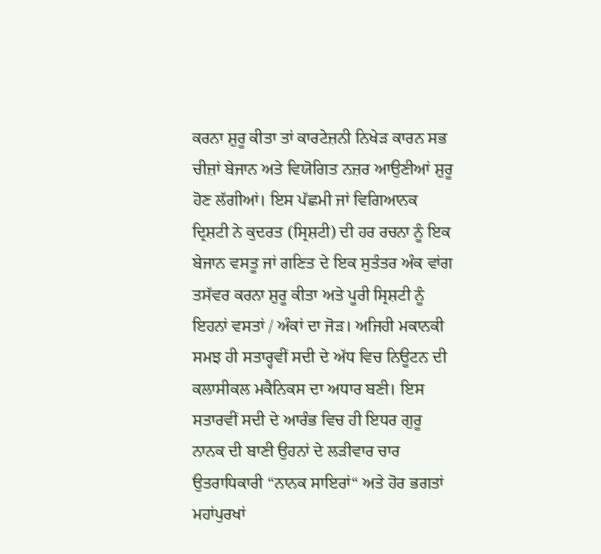ਕਰਨਾ ਸ਼ੁਰੂ ਕੀਤਾ ਤਾਂ ਕਾਰਟੇਜ਼ਨੀ ਨਿਖੇੜ ਕਾਰਨ ਸਭ ਚੀਜ਼ਾਂ ਬੇਜਾਨ ਅਤੇ ਵਿਯੋਗਿਤ ਨਜ਼ਰ ਆਉਣੀਆਂ ਸ਼ੁਰੂ ਹੋਣ ਲੱਗੀਆਂ। ਇਸ ਪੱਛਮੀ ਜਾਂ ਵਿਗਿਆਨਕ ਦ੍ਰਿਸ਼ਟੀ ਨੇ ਕੁਦਰਤ (ਸ੍ਰਿਸ਼ਟੀ) ਦੀ ਹਰ ਰਚਨਾ ਨੂੰ ਇਕ ਬੇਜਾਨ ਵਸਤੂ ਜਾਂ ਗਣਿਤ ਦੇ ਇਕ ਸੁਤੰਤਰ ਅੰਕ ਵਾਂਗ ਤਸੱਵਰ ਕਰਨਾ ਸ਼ੁਰੂ ਕੀਤਾ ਅਤੇ ਪੂਰੀ ਸ੍ਰਿਸ਼ਟੀ ਨੂੰ ਇਹਨਾਂ ਵਸਤਾਂ / ਅੰਕਾਂ ਦਾ ਜੋੜ। ਅਜਿਹੀ ਮਕਾਨਕੀ ਸਮਝ ਹੀ ਸਤਾਰ੍ਹਵੀਂ ਸਦੀ ਦੇ ਅੱਧ ਵਿਚ ਨਿਊਟਨ ਦੀ ਕਲਾਸੀਕਲ ਮਕੈਨਿਕਸ ਦਾ ਅਧਾਰ ਬਣੀ। ਇਸ ਸਤਾਰਵੀਂ ਸਦੀ ਦੇ ਆਰੰਭ ਵਿਚ ਹੀ ਇਧਰ ਗੁਰੂ ਨਾਨਕ ਦੀ ਬਾਣੀ ਉਹਨਾਂ ਦੇ ਲੜੀਵਾਰ ਚਾਰ ਉਤਰਾਧਿਕਾਰੀ “ਨਾਨਕ ਸਾਇਰਾਂ“ ਅਤੇ ਹੋਰ ਭਗਤਾਂ ਮਹਾਂਪੁਰਖਾਂ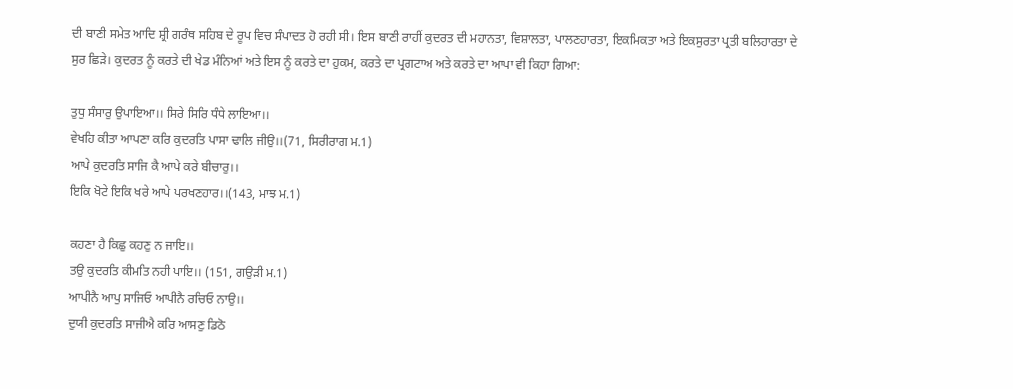ਦੀ ਬਾਣੀ ਸਮੇਤ ਆਦਿ ਸ਼੍ਰੀ ਗਰੰਥ ਸਹਿਬ ਦੇ ਰੂਪ ਵਿਚ ਸੰਪਾਦਤ ਹੋ ਰਹੀ ਸੀ। ਇਸ ਬਾਣੀ ਰਾਹੀਂ ਕੁਦਰਤ ਦੀ ਮਹਾਨਤਾ, ਵਿਸ਼ਾਲਤਾ, ਪਾਲਣਹਾਰਤਾ, ਇਕਮਿਕਤਾ ਅਤੇ ਇਕਸੁਰਤਾ ਪ੍ਰਤੀ ਬਲਿਹਾਰਤਾ ਦੇ ਸੁਰ ਛਿੜੇ। ਕੁਦਰਤ ਨੂੰ ਕਰਤੇ ਦੀ ਖੇਡ ਮੰਨਿਆਂ ਅਤੇ ਇਸ ਨੂੰ ਕਰਤੇ ਦਾ ਹੁਕਮ, ਕਰਤੇ ਦਾ ਪ੍ਰਗਟਾਅ ਅਤੇ ਕਰਤੇ ਦਾ ਆਪਾ ਵੀ ਕਿਹਾ ਗਿਆ:

ਤੁਧੁ ਸੰਸਾਰੁ ਉਪਾਇਆ।। ਸਿਰੇ ਸਿਰਿ ਧੰਧੇ ਲਾਇਆ।।
ਵੇਖਹਿ ਕੀਤਾ ਆਪਣਾ ਕਰਿ ਕੁਦਰਤਿ ਪਾਸਾ ਢਾਲਿ ਜੀਉ।।(71, ਸਿਰੀਰਾਗ ਮ.1)
ਆਪੇ ਕੁਦਰਤਿ ਸਾਜਿ ਕੈ ਆਪੇ ਕਰੇ ਬੀਚਾਰੁ।।
ਇਕਿ ਖੋਟੇ ਇਕਿ ਖਰੇ ਆਪੇ ਪਰਖਣਹਾਰ।।(143, ਮਾਝ ਮ.1)

ਕਹਣਾ ਹੈ ਕਿਛੁ ਕਹਣੁ ਨ ਜਾਇ।।
ਤਉ ਕੁਦਰਤਿ ਕੀਮਤਿ ਨਹੀ ਪਾਇ।। (151, ਗਉੜੀ ਮ.1)
ਆਪੀਨੈ ਆਪੁ ਸਾਜਿਓ ਆਪੀਨੈ ਰਚਿਓ ਨਾਉ।।
ਦੁਯੀ ਕੁਦਰਤਿ ਸਾਜੀਐ ਕਰਿ ਆਸਣੁ ਡਿਠੋ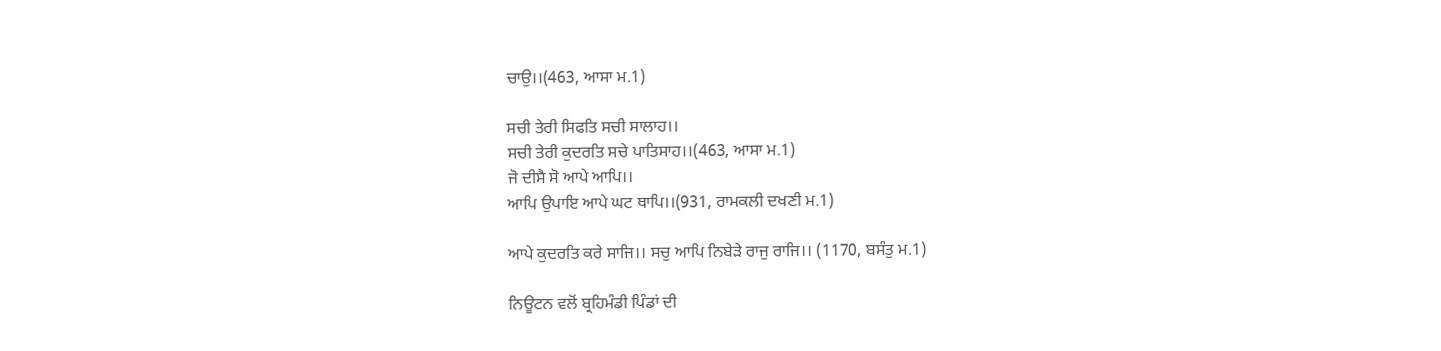ਚਾਉ।।(463, ਆਸਾ ਮ.1)

ਸਚੀ ਤੇਰੀ ਸਿਫਤਿ ਸਚੀ ਸਾਲਾਹ।।
ਸਚੀ ਤੇਰੀ ਕੁਦਰਤਿ ਸਚੇ ਪਾਤਿਸਾਹ।।(463, ਆਸਾ ਮ.1)
ਜੋ ਦੀਸੈ ਸੋ ਆਪੇ ਆਪਿ।।
ਆਪਿ ਉਪਾਇ ਆਪੇ ਘਟ ਥਾਪਿ।।(931, ਰਾਮਕਲੀ ਦਖਣੀ ਮ.1)

ਆਪੇ ਕੁਦਰਤਿ ਕਰੇ ਸਾਜਿ।। ਸਚੁ ਆਪਿ ਨਿਬੇੜੇ ਰਾਜੁ ਰਾਜਿ।। (1170, ਬਸੰਤੁ ਮ.1)

ਨਿਊਟਨ ਵਲੋਂ ਬ੍ਰਹਿਮੰਡੀ ਪਿੰਡਾਂ ਦੀ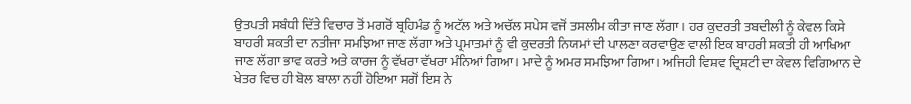ਉਤਪਤੀ ਸਬੰਧੀ ਦਿੱਤੇ ਵਿਚਾਰ ਤੋਂ ਮਗਰੋਂ ਬ੍ਰਹਿਮੰਡ ਨੂੰ ਅਟੱਲ ਅਤੇ ਅਚੱਲ ਸਪੇਸ ਵਜੋਂ ਤਸਲੀਮ ਕੀਤਾ ਜਾਣ ਲੱਗਾ। ਹਰ ਕੁਦਰਤੀ ਤਬਦੀਲੀ ਨੂੰ ਕੇਵਲ ਕਿਸੇ ਬਾਹਰੀ ਸ਼ਕਤੀ ਦਾ ਨਤੀਜਾ ਸਮਝਿਆ ਜਾਣ ਲੱਗਾ ਅਤੇ ਪ੍ਰਮਾਤਮਾਂ ਨੂੰ ਵੀ ਕੁਦਰਤੀ ਨਿਯਮਾਂ ਦੀ ਪਾਲਣਾ ਕਰਵਾਉਣ ਵਾਲੀ ਇਕ ਬਾਹਰੀ ਸ਼ਕਤੀ ਹੀ ਆਖਿਆ ਜਾਣ ਲੱਗਾ ਭਾਵ ਕਰਤੇ ਅਤੇ ਕਾਰਜ ਨੂੰ ਵੱਖਰਾ ਵੱਖਰਾ ਮੰਨਿਆਂ ਗਿਆ। ਮਾਦੇ ਨੂੰ ਅਮਰ ਸਮਝਿਆ ਗਿਆ। ਅਜਿਹੀ ਵਿਸ਼ਵ ਦ੍ਰਿਸ਼ਟੀ ਦਾ ਕੇਵਲ ਵਿਗਿਆਨ ਦੇ ਖੇਤਰ ਵਿਚ ਹੀ ਬੋਲ ਬਾਲਾ ਨਹੀਂ ਹੋਇਆ ਸਗੋਂ ਇਸ ਨੇ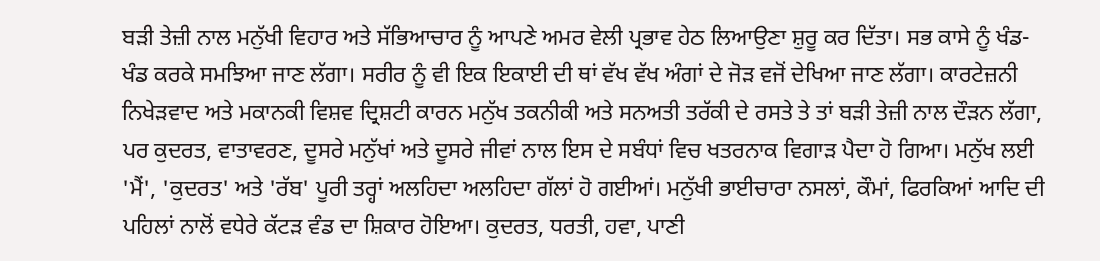ਬੜੀ ਤੇਜ਼ੀ ਨਾਲ ਮਨੁੱਖੀ ਵਿਹਾਰ ਅਤੇ ਸੱਭਿਆਚਾਰ ਨੂੰ ਆਪਣੇ ਅਮਰ ਵੇਲੀ ਪ੍ਰਭਾਵ ਹੇਠ ਲਿਆਉਣਾ ਸ਼ੁਰੂ ਕਰ ਦਿੱਤਾ। ਸਭ ਕਾਸੇ ਨੂੰ ਖੰਡ-ਖੰਡ ਕਰਕੇ ਸਮਝਿਆ ਜਾਣ ਲੱਗਾ। ਸਰੀਰ ਨੂੰ ਵੀ ਇਕ ਇਕਾਈ ਦੀ ਥਾਂ ਵੱਖ ਵੱਖ ਅੰਗਾਂ ਦੇ ਜੋੜ ਵਜੋਂ ਦੇਖਿਆ ਜਾਣ ਲੱਗਾ। ਕਾਰਟੇਜ਼ਨੀ ਨਿਖੇੜਵਾਦ ਅਤੇ ਮਕਾਨਕੀ ਵਿਸ਼ਵ ਦ੍ਰਿਸ਼ਟੀ ਕਾਰਨ ਮਨੁੱਖ ਤਕਨੀਕੀ ਅਤੇ ਸਨਅਤੀ ਤਰੱਕੀ ਦੇ ਰਸਤੇ ਤੇ ਤਾਂ ਬੜੀ ਤੇਜ਼ੀ ਨਾਲ ਦੌੜਨ ਲੱਗਾ, ਪਰ ਕੁਦਰਤ, ਵਾਤਾਵਰਣ, ਦੂਸਰੇ ਮਨੁੱਖਾਂ ਅਤੇ ਦੂਸਰੇ ਜੀਵਾਂ ਨਾਲ ਇਸ ਦੇ ਸਬੰਧਾਂ ਵਿਚ ਖਤਰਨਾਕ ਵਿਗਾੜ ਪੈਦਾ ਹੋ ਗਿਆ। ਮਨੁੱਖ ਲਈ 'ਮੈਂ', 'ਕੁਦਰਤ' ਅਤੇ 'ਰੱਬ' ਪੂਰੀ ਤਰ੍ਹਾਂ ਅਲਹਿਦਾ ਅਲਹਿਦਾ ਗੱਲਾਂ ਹੋ ਗਈਆਂ। ਮਨੁੱਖੀ ਭਾਈਚਾਰਾ ਨਸਲਾਂ, ਕੌਮਾਂ, ਫਿਰਕਿਆਂ ਆਦਿ ਦੀ ਪਹਿਲਾਂ ਨਾਲੋਂ ਵਧੇਰੇ ਕੱਟੜ ਵੰਡ ਦਾ ਸ਼ਿਕਾਰ ਹੋਇਆ। ਕੁਦਰਤ, ਧਰਤੀ, ਹਵਾ, ਪਾਣੀ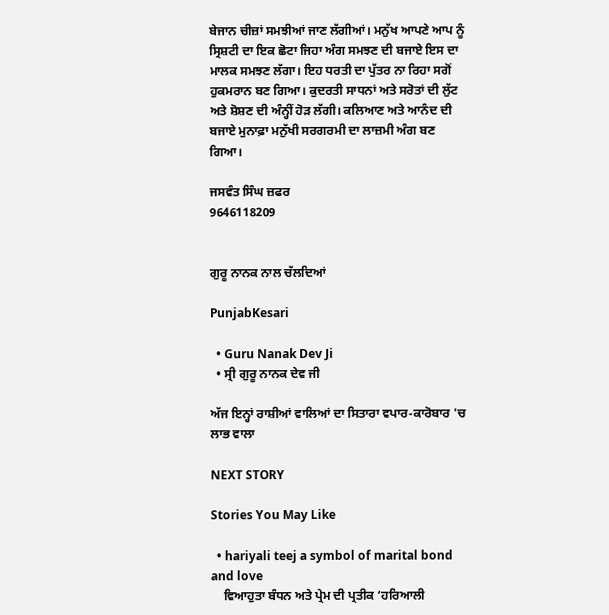ਬੇਜਾਨ ਚੀਜ਼ਾਂ ਸਮਝੀਆਂ ਜਾਣ ਲੱਗੀਆਂ। ਮਨੁੱਖ ਆਪਣੇ ਆਪ ਨੂੰ ਸ੍ਰਿਸ਼ਟੀ ਦਾ ਇਕ ਛੋਟਾ ਜਿਹਾ ਅੰਗ ਸਮਝਣ ਦੀ ਬਜਾਏ ਇਸ ਦਾ ਮਾਲਕ ਸਮਝਣ ਲੱਗਾ। ਇਹ ਧਰਤੀ ਦਾ ਪੁੱਤਰ ਨਾ ਰਿਹਾ ਸਗੋਂ ਹੁਕਮਰਾਨ ਬਣ ਗਿਆ। ਕੁਦਰਤੀ ਸਾਧਨਾਂ ਅਤੇ ਸਰੋਤਾਂ ਦੀ ਲੁੱਟ ਅਤੇ ਸ਼ੋਸ਼ਣ ਦੀ ਅੰਨ੍ਹੀਂ ਹੋੜ ਲੱਗੀ। ਕਲਿਆਣ ਅਤੇ ਆਨੰਦ ਦੀ ਬਜਾਏ ਮੁਨਾਫ਼ਾ ਮਨੁੱਖੀ ਸਰਗਰਮੀ ਦਾ ਲਾਜ਼ਮੀ ਅੰਗ ਬਣ ਗਿਆ।

ਜਸਵੰਤ ਸਿੰਘ ਜ਼ਫਰ
9646118209


ਗੁਰੂ ਨਾਨਕ ਨਾਲ ਚੱਲਦਿਆਂ

PunjabKesari

  • Guru Nanak Dev Ji
  • ਸ੍ਰੀ ਗੁਰੂ ਨਾਨਕ ਦੇਵ ਜੀ

ਅੱਜ ਇਨ੍ਹਾਂ ਰਾਸ਼ੀਆਂ ਵਾਲਿਆਂ ਦਾ ਸਿਤਾਰਾ ਵਪਾਰ-ਕਾਰੋਬਾਰ 'ਚ ਲਾਭ ਵਾਲਾ

NEXT STORY

Stories You May Like

  • hariyali teej a symbol of marital bond and love
    ਵਿਆਹੁਤਾ ਬੰਧਨ ਅਤੇ ਪ੍ਰੇਮ ਦੀ ਪ੍ਰਤੀਕ ‘ਹਰਿਆਲੀ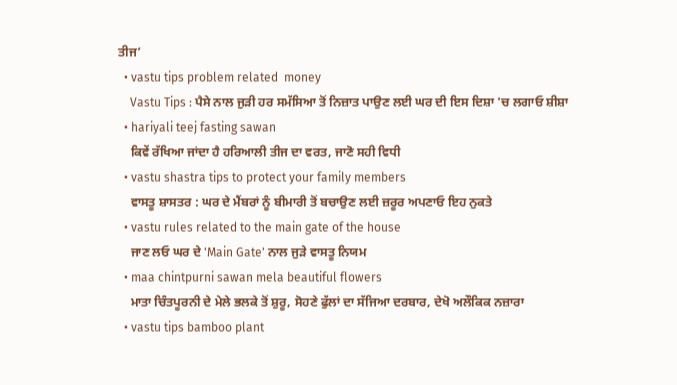ਤੀਜ’
  • vastu tips problem related  money
    Vastu Tips : ਪੈਸੇ ਨਾਲ ਜੁੜੀ ਹਰ ਸਮੱਸਿਆ ਤੋਂ ਨਿਜ਼ਾਤ ਪਾਉਣ ਲਈ ਘਰ ਦੀ ਇਸ ਦਿਸ਼ਾ 'ਚ ਲਗਾਓ ਸ਼ੀਸ਼ਾ
  • hariyali teej fasting sawan
    ਕਿਵੇਂ ਰੱਖਿਆ ਜਾਂਦਾ ਹੈ ਹਰਿਆਲੀ ਤੀਜ ਦਾ ਵਰਤ, ਜਾਣੋ ਸਹੀ ਵਿਧੀ
  • vastu shastra tips to protect your family members
    ਵਾਸਤੂ ਸ਼ਾਸਤਰ : ਘਰ ਦੇ ਮੈਂਬਰਾਂ ਨੂੰ ਬੀਮਾਰੀ ਤੋਂ ਬਚਾਉਣ ਲਈ ਜ਼ਰੂਰ ਅਪਣਾਓ ਇਹ ਨੁਕਤੇ
  • vastu rules related to the main gate of the house
    ਜਾਣ ਲਓ ਘਰ ਦੇ 'Main Gate' ਨਾਲ ਜੁੜੇ ਵਾਸਤੂ ਨਿਯਮ
  • maa chintpurni sawan mela beautiful flowers
    ਮਾਤਾ ਚਿੰਤਪੂਰਨੀ ਦੇ ਮੇਲੇ ਭਲਕੇ ਤੋਂ ਸ਼ੁਰੂ, ਸੋਹਣੇ ਫੁੱਲਾਂ ਦਾ ਸੱਜਿਆ ਦਰਬਾਰ, ਦੇਖੋ ਅਲੌਕਿਕ ਨਜ਼ਾਰਾ
  • vastu tips bamboo plant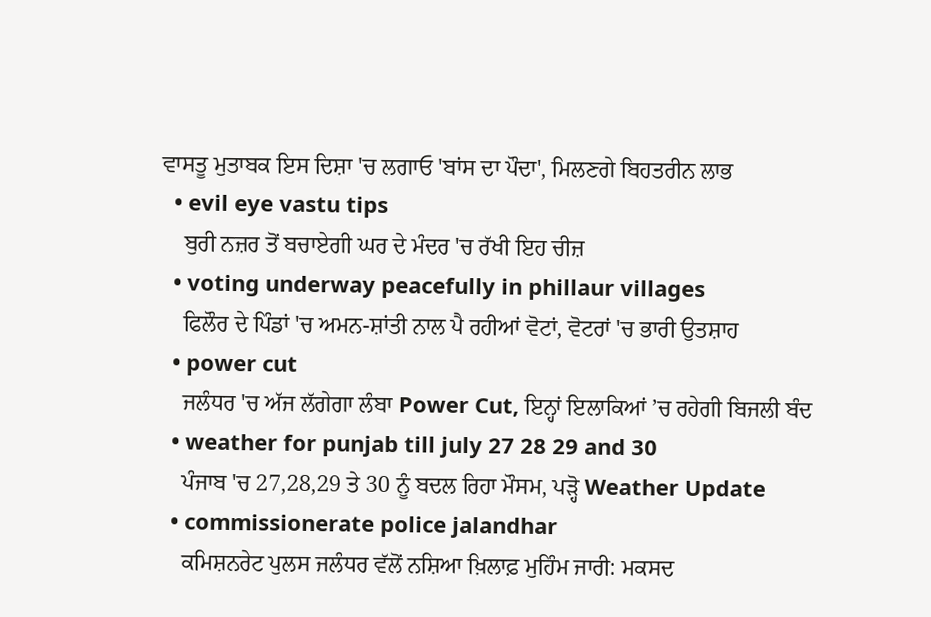ਵਾਸਤੂ ਮੁਤਾਬਕ ਇਸ ਦਿਸ਼ਾ 'ਚ ਲਗਾਓ 'ਬਾਂਸ ਦਾ ਪੌਦਾ', ਮਿਲਣਗੇ ਬਿਹਤਰੀਨ ਲਾਭ
  • evil eye vastu tips
    ਬੁਰੀ ਨਜ਼ਰ ਤੋਂ ਬਚਾਏਗੀ ਘਰ ਦੇ ਮੰਦਰ 'ਚ ਰੱਖੀ ਇਹ ਚੀਜ਼
  • voting underway peacefully in phillaur villages
    ਫਿਲੌਰ ਦੇ ਪਿੰਡਾਂ 'ਚ ਅਮਨ-ਸ਼ਾਂਤੀ ਨਾਲ ਪੈ ਰਹੀਆਂ ਵੋਟਾਂ, ਵੋਟਰਾਂ 'ਚ ਭਾਰੀ ਉਤਸ਼ਾਹ
  • power cut
    ਜਲੰਧਰ 'ਚ ਅੱਜ ਲੱਗੇਗਾ ਲੰਬਾ Power Cut, ਇਨ੍ਹਾਂ ਇਲਾਕਿਆਂ ’ਚ ਰਹੇਗੀ ਬਿਜਲੀ ਬੰਦ
  • weather for punjab till july 27 28 29 and 30
    ਪੰਜਾਬ 'ਚ 27,28,29 ਤੇ 30 ਨੂੰ ਬਦਲ ਰਿਹਾ ਮੌਸਮ, ਪੜ੍ਹੋ Weather Update
  • commissionerate police jalandhar
    ਕਮਿਸ਼ਨਰੇਟ ਪੁਲਸ ਜਲੰਧਰ ਵੱਲੋਂ ਨਸ਼ਿਆ ਖ਼ਿਲਾਫ਼ ਮੁਹਿੰਮ ਜਾਰੀ: ਮਕਸਦ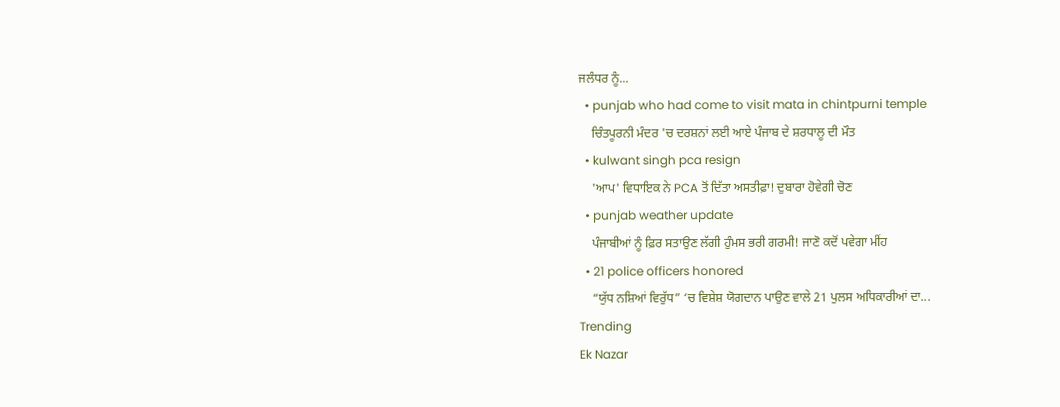ਜਲੰਧਰ ਨੂੰ...
  • punjab who had come to visit mata in chintpurni temple
    ਚਿੰਤਪੂਰਨੀ ਮੰਦਰ 'ਚ ਦਰਸ਼ਨਾਂ ਲਈ ਆਏ ਪੰਜਾਬ ਦੇ ਸ਼ਰਧਾਲੂ ਦੀ ਮੌਤ
  • kulwant singh pca resign
    'ਆਪ' ਵਿਧਾਇਕ ਨੇ PCA ਤੋਂ ਦਿੱਤਾ ਅਸਤੀਫ਼ਾ! ਦੁਬਾਰਾ ਹੋਵੇਗੀ ਚੋਣ
  • punjab weather update
    ਪੰਜਾਬੀਆਂ ਨੂੰ ਫ਼ਿਰ ਸਤਾਉਣ ਲੱਗੀ ਹੁੰਮਸ ਭਰੀ ਗਰਮੀ! ਜਾਣੋ ਕਦੋਂ ਪਵੇਗਾ ਮੀਂਹ
  • 21 police officers honored
    “ਯੁੱਧ ਨਸ਼ਿਆਂ ਵਿਰੁੱਧ” ‘ਚ ਵਿਸ਼ੇਸ਼ ਯੋਗਦਾਨ ਪਾਉਣ ਵਾਲੇ 21 ਪੁਲਸ ਅਧਿਕਾਰੀਆਂ ਦਾ...
Trending
Ek Nazar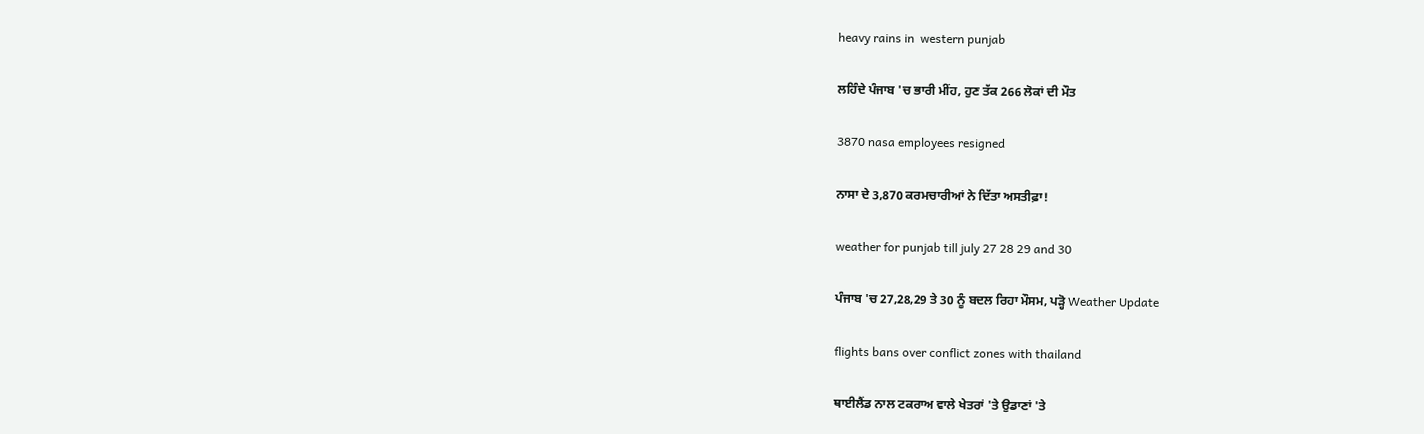heavy rains in  western punjab

ਲਹਿੰਦੇ ਪੰਜਾਬ 'ਚ ਭਾਰੀ ਮੀਂਹ, ਹੁਣ ਤੱਕ 266 ਲੋਕਾਂ ਦੀ ਮੌਤ

3870 nasa employees resigned

ਨਾਸਾ ਦੇ 3,870 ਕਰਮਚਾਰੀਆਂ ਨੇ ਦਿੱਤਾ ਅਸਤੀਫ਼ਾ!

weather for punjab till july 27 28 29 and 30

ਪੰਜਾਬ 'ਚ 27,28,29 ਤੇ 30 ਨੂੰ ਬਦਲ ਰਿਹਾ ਮੌਸਮ, ਪੜ੍ਹੋ Weather Update

flights bans over conflict zones with thailand

ਥਾਈਲੈਂਡ ਨਾਲ ਟਕਰਾਅ ਵਾਲੇ ਖੇਤਰਾਂ 'ਤੇ ਉਡਾਣਾਂ 'ਤੇ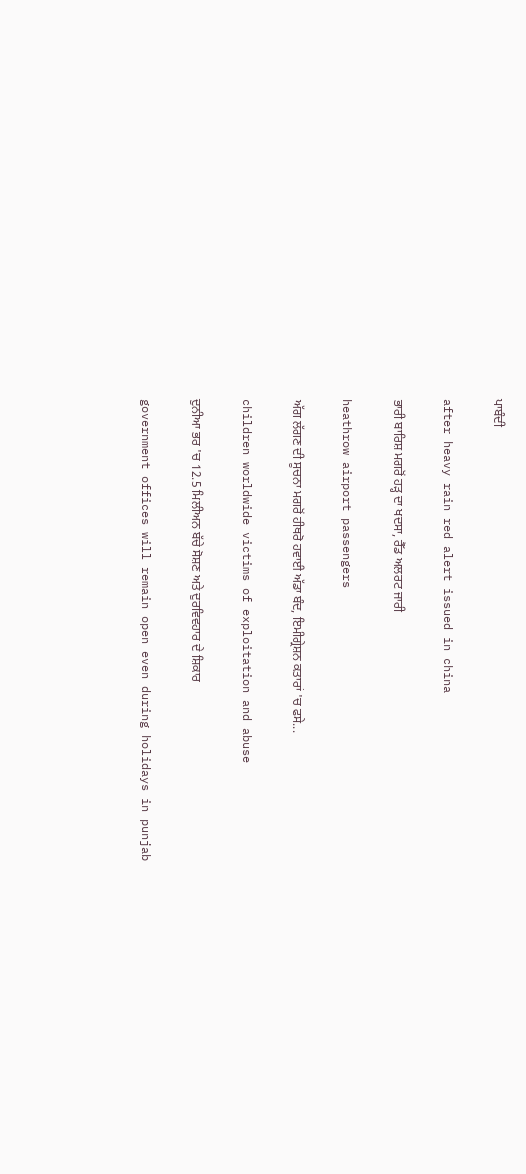ਪਾਬੰਦੀ

after heavy rain red alert issued in china

ਭਾਰੀ ਬਾਰਿਸ਼ ਮਗਰੋਂ ਹੜ੍ਹ ਦਾ ਖਦਸਾ, ਰੈੱਡ ਅਲਰਟ ਜਾਰੀ

heathrow airport passengers

ਅੱਗ ਲੱਗਣ ਦੀ ਸੂਚਨਾ ਮਗਰੋਂ ਹੀਥਰੋ ਹਵਾਈ ਅੱਡਾ ਬੰਦ, ਇਮੀਗ੍ਰੇਸ਼ਨ ਕਤਾਰਾਂ 'ਚ ਫਸੇ...

children worldwide victims of exploitation and abuse

ਦੁਨੀਆ ਭਰ 'ਚ 12.5 ਮਿਲੀਅਨ ਬੱਚੇ ਸੋਸ਼ਣ ਅਤੇ ਦੁਰਵਿਵਹਾਰ ਦੇ ਸ਼ਿਕਾਰ

government offices will remain open even during holidays in punjab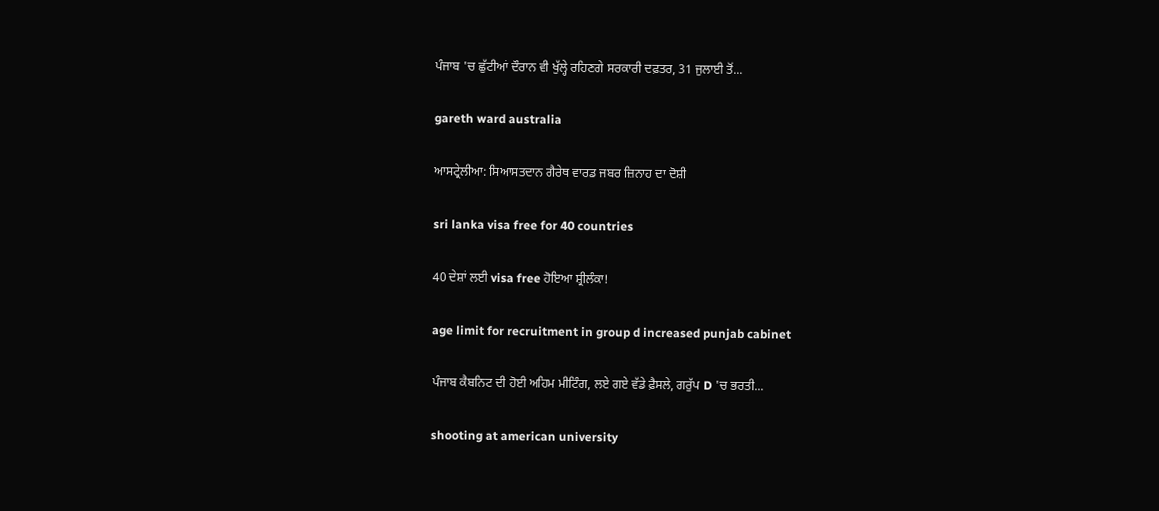ਪੰਜਾਬ 'ਚ ਛੁੱਟੀਆਂ ਦੌਰਾਨ ਵੀ ਖੁੱਲ੍ਹੇ ਰਹਿਣਗੇ ਸਰਕਾਰੀ ਦਫ਼ਤਰ, 31 ਜੁਲਾਈ ਤੋਂ...

gareth ward australia

ਆਸਟ੍ਰੇਲੀਆ: ਸਿਆਸਤਦਾਨ ਗੈਰੇਥ ਵਾਰਡ ਜਬਰ ਜ਼ਿਨਾਹ ਦਾ ਦੋਸ਼ੀ

sri lanka visa free for 40 countries

40 ਦੇਸ਼ਾਂ ਲਈ visa free ਹੋਇਆ ਸ਼੍ਰੀਲੰਕਾ!

age limit for recruitment in group d increased punjab cabinet

ਪੰਜਾਬ ਕੈਬਨਿਟ ਦੀ ਹੋਈ ਅਹਿਮ ਮੀਟਿੰਗ, ਲਏ ਗਏ ਵੱਡੇ ਫ਼ੈਸਲੇ, ਗਰੁੱਪ D 'ਚ ਭਰਤੀ...

shooting at american university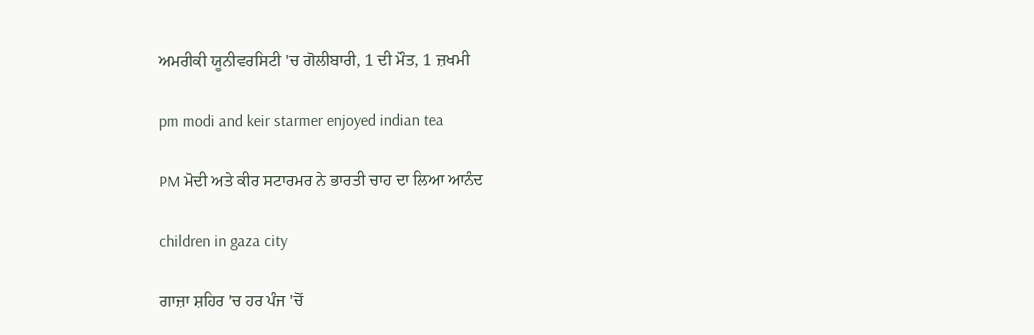ਅਮਰੀਕੀ ਯੂਨੀਵਰਸਿਟੀ 'ਚ ਗੋਲੀਬਾਰੀ, 1 ਦੀ ਮੌਤ, 1 ਜ਼ਖਮੀ

pm modi and keir starmer enjoyed indian tea

PM ਮੋਦੀ ਅਤੇ ਕੀਰ ਸਟਾਰਮਰ ਨੇ ਭਾਰਤੀ ਚਾਹ ਦਾ ਲਿਆ ਆਨੰਦ

children in gaza city

ਗਾਜ਼ਾ ਸ਼ਹਿਰ 'ਚ ਹਰ ਪੰਜ 'ਚੋਂ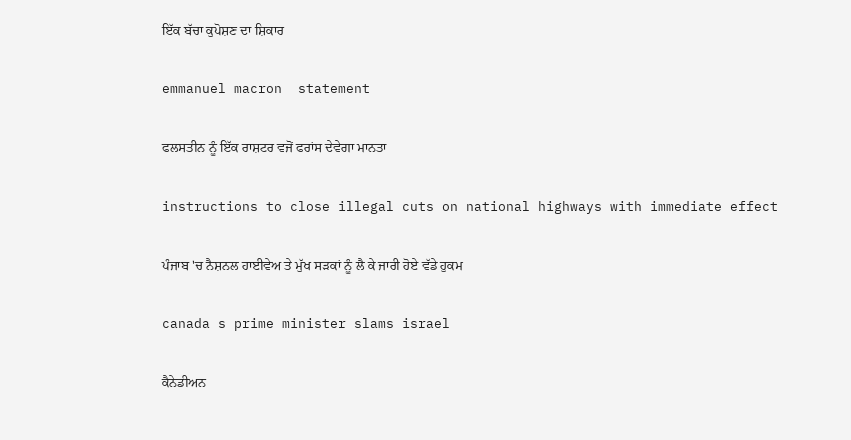ਇੱਕ ਬੱਚਾ ਕੁਪੋਸ਼ਣ ਦਾ ਸ਼ਿਕਾਰ

emmanuel macron  statement

ਫਲਸਤੀਨ ਨੂੰ ਇੱਕ ਰਾਸ਼ਟਰ ਵਜੋਂ ਫਰਾਂਸ ਦੇਵੇਗਾ ਮਾਨਤਾ

instructions to close illegal cuts on national highways with immediate effect

ਪੰਜਾਬ 'ਚ ਨੈਸ਼ਨਲ ਹਾਈਵੇਅ ਤੇ ਮੁੱਖ ਸੜਕਾਂ ਨੂੰ ਲੈ ਕੇ ਜਾਰੀ ਹੋਏ ਵੱਡੇ ਹੁਕਮ

canada s prime minister slams israel

ਕੈਨੇਡੀਅਨ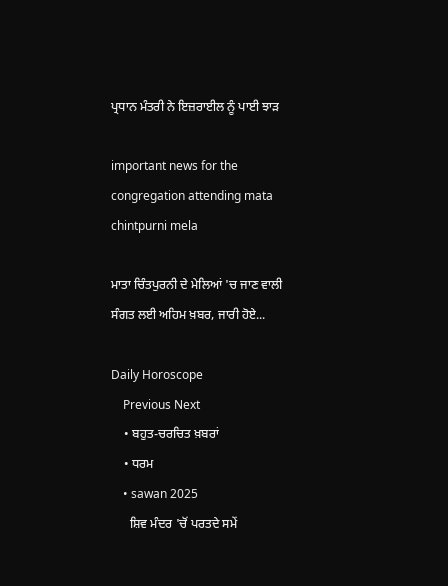ਪ੍ਰਧਾਨ ਮੰਤਰੀ ਨੇ ਇਜ਼ਰਾਈਲ ਨੂੰ ਪਾਈ ਝਾੜ

important news for the congregation attending mata chintpurni mela

ਮਾਤਾ ਚਿੰਤਪੁਰਨੀ ਦੇ ਮੇਲਿਆਂ 'ਚ ਜਾਣ ਵਾਲੀ ਸੰਗਤ ਲਈ ਅਹਿਮ ਖ਼ਬਰ, ਜਾਰੀ ਹੋਏ...

Daily Horoscope
    Previous Next
    • ਬਹੁਤ-ਚਰਚਿਤ ਖ਼ਬਰਾਂ
    • ਧਰਮ
    • sawan 2025
      ਸ਼ਿਵ ਮੰਦਰ 'ਚੋਂ ਪਰਤਦੇ ਸਮੇਂ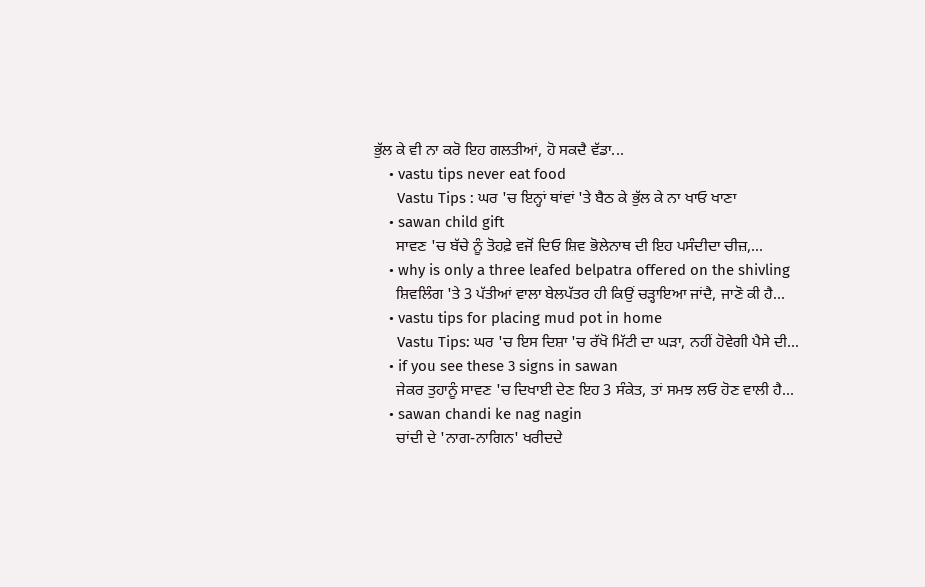ਭੁੱਲ ਕੇ ਵੀ ਨਾ ਕਰੋ ਇਹ ਗਲਤੀਆਂ, ਹੋ ਸਕਦੈ ਵੱਡਾ...
    • vastu tips never eat food
      Vastu Tips : ਘਰ 'ਚ ਇਨ੍ਹਾਂ ਥਾਂਵਾਂ 'ਤੇ ਬੈਠ ਕੇ ਭੁੱਲ ਕੇ ਨਾ ਖਾਓ ਖਾਣਾ
    • sawan child gift
      ਸਾਵਣ 'ਚ ਬੱਚੇ ਨੂੰ ਤੋਹਫ਼ੇ ਵਜੋਂ ਦਿਓ ਸ਼ਿਵ ਭੋਲੇਨਾਥ ਦੀ ਇਹ ਪਸੰਦੀਦਾ ਚੀਜ਼,...
    • why is only a three leafed belpatra offered on the shivling
      ਸ਼ਿਵਲਿੰਗ 'ਤੇ 3 ਪੱਤੀਆਂ ਵਾਲਾ ਬੇਲਪੱਤਰ ਹੀ ਕਿਉਂ ਚੜ੍ਹਾਇਆ ਜਾਂਦੈ, ਜਾਣੋ ਕੀ ਹੈ...
    • vastu tips for placing mud pot in home
      Vastu Tips: ਘਰ 'ਚ ਇਸ ਦਿਸ਼ਾ 'ਚ ਰੱਖੋ ਮਿੱਟੀ ਦਾ ਘੜਾ, ਨਹੀਂ ਹੋਵੇਗੀ ਪੈਸੇ ਦੀ...
    • if you see these 3 signs in sawan
      ਜੇਕਰ ਤੁਹਾਨੂੰ ਸਾਵਣ 'ਚ ਦਿਖਾਈ ਦੇਣ ਇਹ 3 ਸੰਕੇਤ, ਤਾਂ ਸਮਝ ਲਓ ਹੋਣ ਵਾਲੀ ਹੈ...
    • sawan chandi ke nag nagin
      ਚਾਂਦੀ ਦੇ 'ਨਾਗ-ਨਾਗਿਨ' ਖਰੀਦਦੇ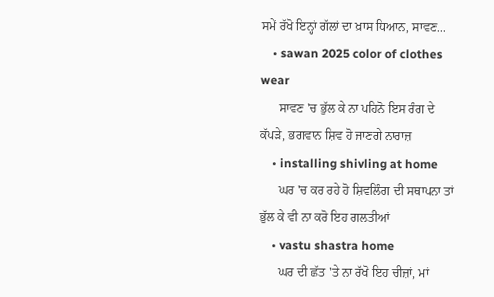ਸਮੇਂ ਰੱਖੋ ਇਨ੍ਹਾਂ ਗੱਲਾਂ ਦਾ ਖ਼ਾਸ ਧਿਆਨ, ਸਾਵਣ...
    • sawan 2025 color of clothes wear
      ਸਾਵਣ 'ਚ ਭੁੱਲ ਕੇ ਨਾ ਪਹਿਨੋ ਇਸ ਰੰਗ ਦੇ ਕੱਪੜੇ, ਭਗਵਾਨ ਸ਼ਿਵ ਹੋ ਜਾਣਗੇ ਨਾਰਾਜ਼
    • installing shivling at home
      ਘਰ 'ਚ ਕਰ ਰਹੇ ਹੋ ਸ਼ਿਵਲਿੰਗ ਦੀ ਸਥਾਪਨਾ ਤਾਂ ਭੁੱਲ ਕੇ ਵੀ ਨਾ ਕਰੋ ਇਹ ਗਲਤੀਆਂ
    • vastu shastra home
      ਘਰ ਦੀ ਛੱਤ 'ਤੇ ਨਾ ਰੱਖੋ ਇਹ ਚੀਜ਼ਾਂ, ਮਾਂ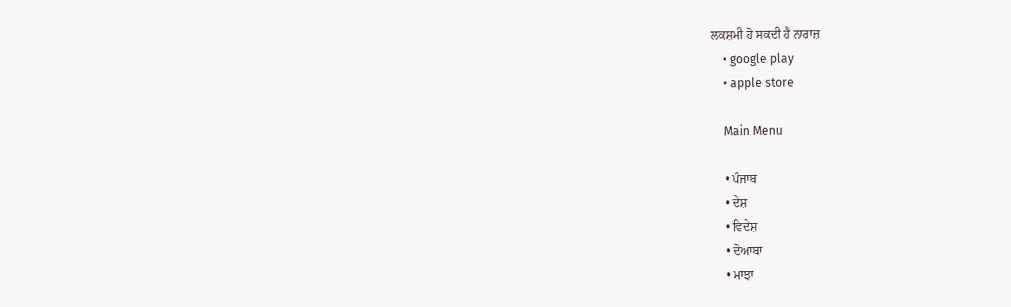ਲਕਸ਼ਮੀ ਹੋ ਸਕਦੀ ਹੈ ਨਾਰਾਜ਼
    • google play
    • apple store

    Main Menu

    • ਪੰਜਾਬ
    • ਦੇਸ਼
    • ਵਿਦੇਸ਼
    • ਦੋਆਬਾ
    • ਮਾਝਾ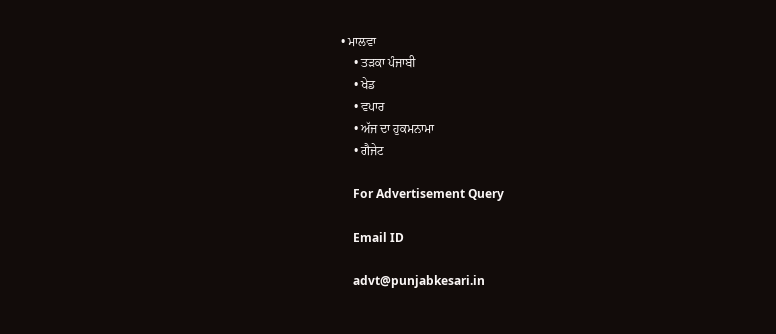• ਮਾਲਵਾ
    • ਤੜਕਾ ਪੰਜਾਬੀ
    • ਖੇਡ
    • ਵਪਾਰ
    • ਅੱਜ ਦਾ ਹੁਕਮਨਾਮਾ
    • ਗੈਜੇਟ

    For Advertisement Query

    Email ID

    advt@punjabkesari.in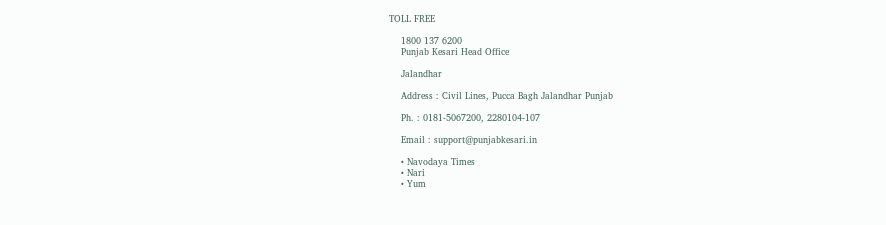TOLL FREE

    1800 137 6200
    Punjab Kesari Head Office

    Jalandhar

    Address : Civil Lines, Pucca Bagh Jalandhar Punjab

    Ph. : 0181-5067200, 2280104-107

    Email : support@punjabkesari.in

    • Navodaya Times
    • Nari
    • Yum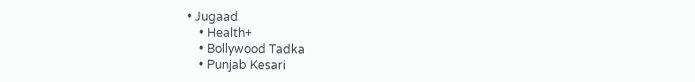• Jugaad
    • Health+
    • Bollywood Tadka
    • Punjab Kesari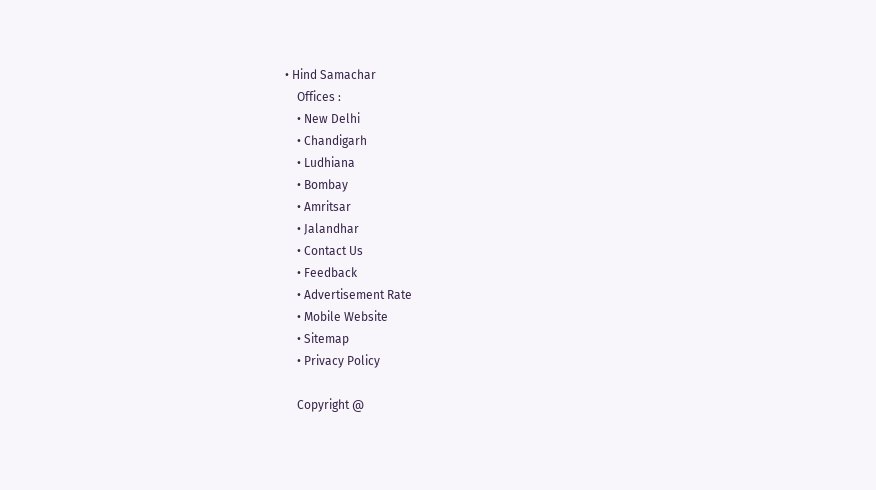• Hind Samachar
    Offices :
    • New Delhi
    • Chandigarh
    • Ludhiana
    • Bombay
    • Amritsar
    • Jalandhar
    • Contact Us
    • Feedback
    • Advertisement Rate
    • Mobile Website
    • Sitemap
    • Privacy Policy

    Copyright @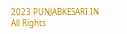2023 PUNJABKESARI.IN All Rights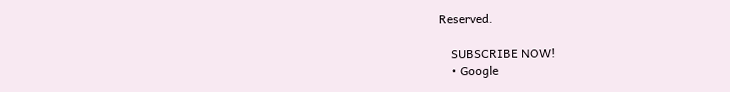Reserved.

    SUBSCRIBE NOW!
    • Google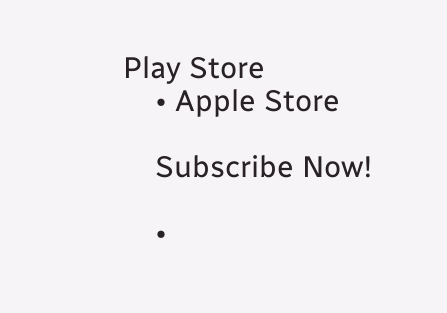Play Store
    • Apple Store

    Subscribe Now!

    •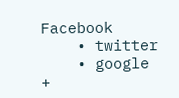Facebook
    • twitter
    • google +